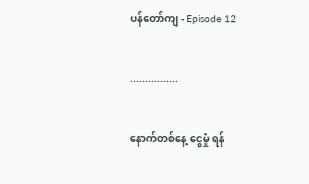ပန်တော်ကျ - Episode 12


................


နောက်တစ်နေ့ ငွေမှုံ ရန်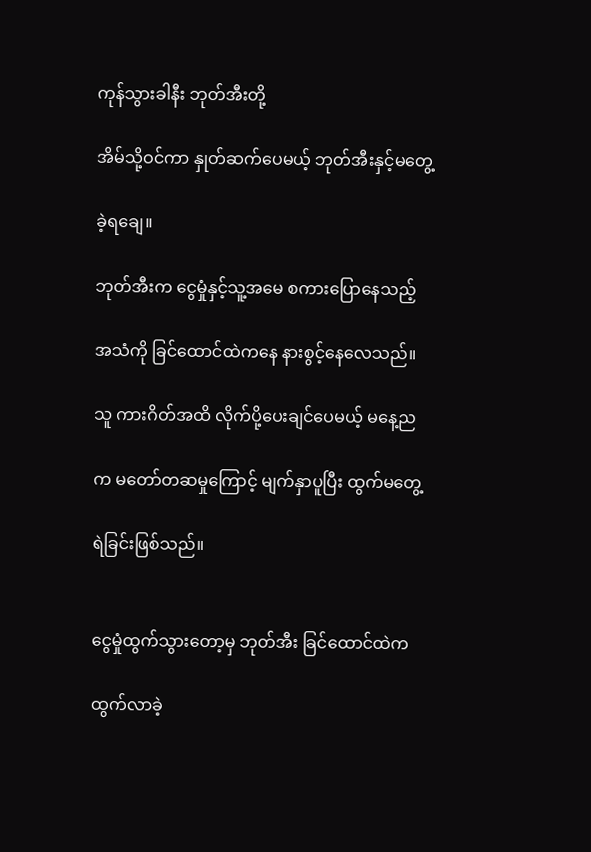ကုန်သွားခါနီး ဘုတ်အီးတို့

အိမ်သို့ဝင်ကာ နှုတ်ဆက်ပေမယ့် ဘုတ်အီးနှင့်မတွေ့

ခဲ့ရချေ။

ဘုတ်အီးက ငွေမှုံနှင့်သူ့အမေ စကားပြောနေသည့်

အသံကို ခြင်ထောင်ထဲကနေ နားစွင့်နေလေသည်။

သူ ကားဂိတ်အထိ လိုက်ပို့ပေးချင်ပေမယ့် မနေ့ည

က မတော်တဆမှုကြောင့် မျက်နှာပူပြီး ထွက်မတွေ့

ရဲခြင်းဖြစ်သည်။


ငွေမှုံထွက်သွားတော့မှ ဘုတ်အီး ခြင်ထောင်ထဲက

ထွက်လာခဲ့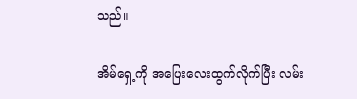သည်။

အိမ်ရှေ့ကို အပြေးလေးထွက်လိုက်ပြီး လမ်း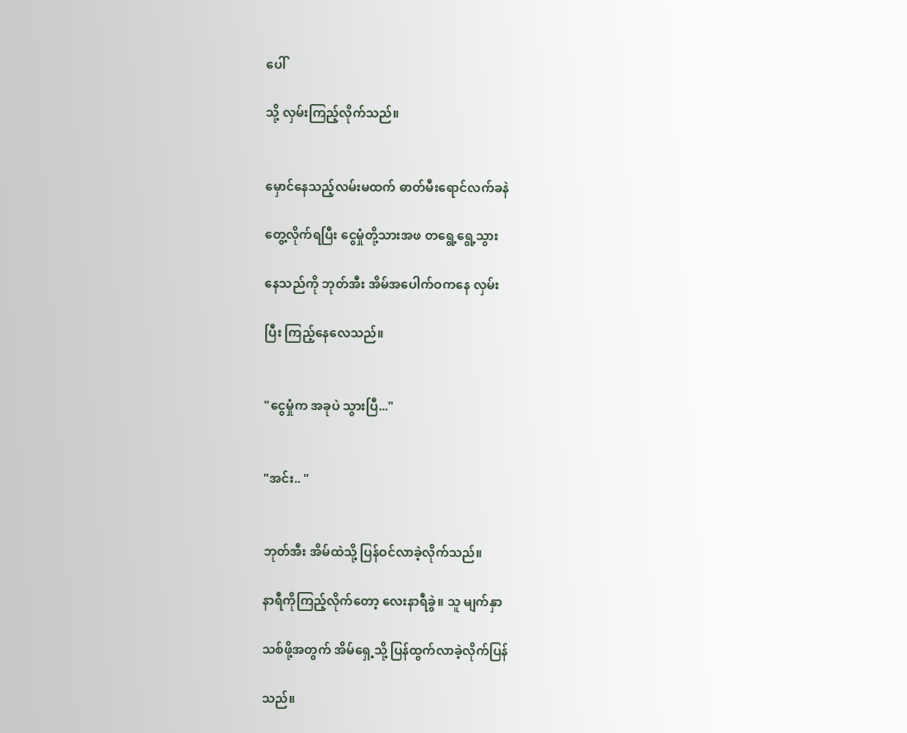ပေါ်

သို့ လှမ်းကြည့်လိုက်သည်။


မှောင်နေသည့်လမ်းမထက် ဓာတ်မီးရောင်လက်ခနဲ

တွေ့လိုက်ရပြီး ငွေမှုံတို့သားအဖ တရွေ့ရွေ့သွား

နေသည်ကို ဘုတ်အီး အိမ်အပေါက်ဝကနေ လှမ်း

ပြီး ကြည့်နေလေသည်။


"ငွေမှုံက အခုပဲ သွားပြီ..."


"အင်း.. "


ဘုတ်အီး အိမ်ထဲသို့ ပြန်ဝင်လာခဲ့လိုက်သည်။

နာရီကိုကြည့်လိုက်တော့ လေးနာရီခွဲ။ သူ မျက်နှာ

သစ်ဖို့အတွက် အိမ်ရှေ့သို့ ပြန်ထွက်လာခဲ့လိုက်ပြန်

သည်။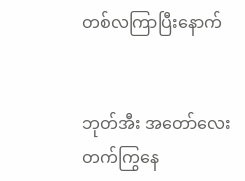တစ်လကြာပြီးနောက်


ဘုတ်အီး အတော်လေးတက်ကြွနေ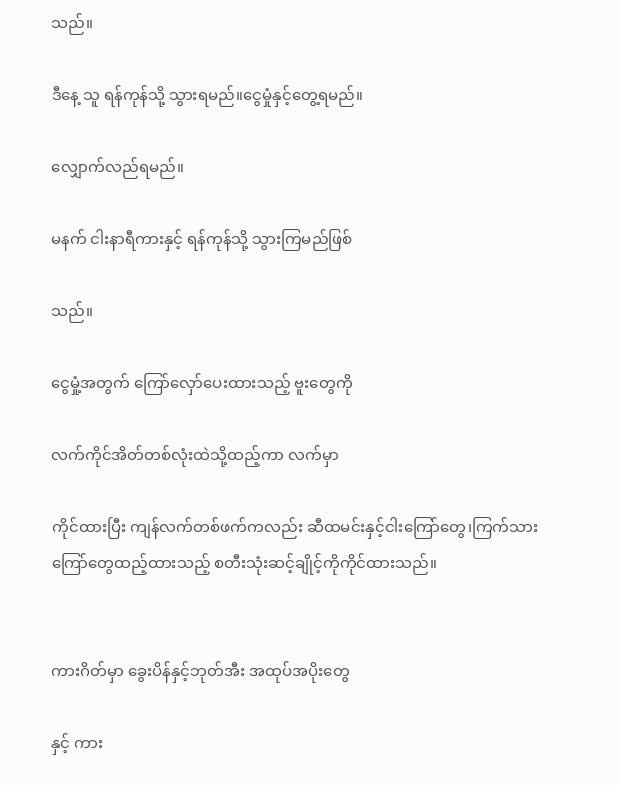သည်။

ဒီနေ့ သူ ရန်ကုန်သို့ သွားရမည်။ငွေမှုံနှင့်တွေ့ရမည်။

လျှောက်လည်ရမည်။

မနက် ငါးနာရီကားနှင့် ရန်ကုန်သို့ သွားကြမည်ဖြစ်

သည်။

ငွေမှုံ့အတွက် ကြော်လှော်ပေးထားသည့် ဗူးတွေကို

လက်ကိုင်အိတ်တစ်လုံးထဲသို့ထည့်ကာ လက်မှာ

ကိုင်ထားပြီး ကျန်လက်တစ်ဖက်ကလည်း ဆီထမင်းနှင့်ငါးကြော်တွေ၊ကြက်သားကြော်တွေထည့်ထားသည့် စတီးသုံးဆင့်ချိုင့်ကိုကိုင်ထားသည်။


ကားဂိတ်မှာ ခွေးပိန်နှင့်ဘုတ်အီး အထုပ်အပိုးတွေ

နှင့် ကား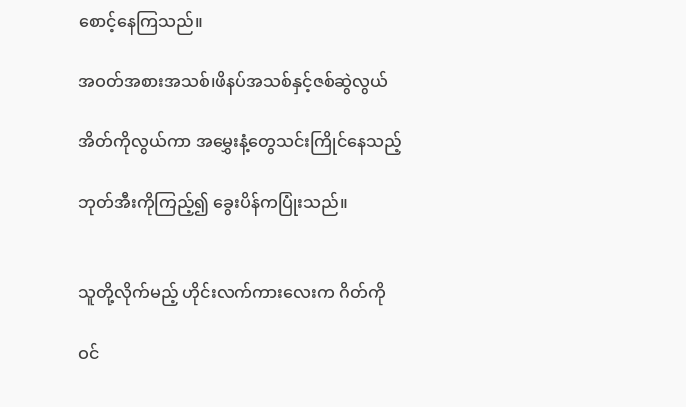စောင့်နေကြသည်။

အဝတ်အစားအသစ်၊ဖိနပ်အသစ်နှင့်ဇစ်ဆွဲလွယ်

အိတ်ကိုလွယ်ကာ အမွှေးနံ့တွေသင်းကြိုင်နေသည့်

ဘုတ်အီးကိုကြည့်၍ ခွေးပိန်ကပြုံးသည်။


သူတို့လိုက်မည့် ဟိုင်းလက်ကားလေးက ဂိတ်ကို

ဝင်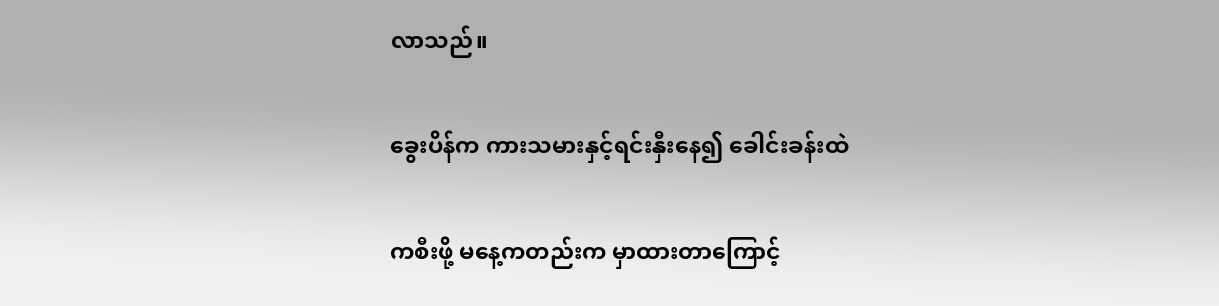လာသည်။

ခွေးပိန်က ကားသမားနှင့်ရင်းနှီးနေ၍ ခေါင်းခန်းထဲ

ကစီးဖို့ မနေ့ကတည်းက မှာထားတာကြောင့်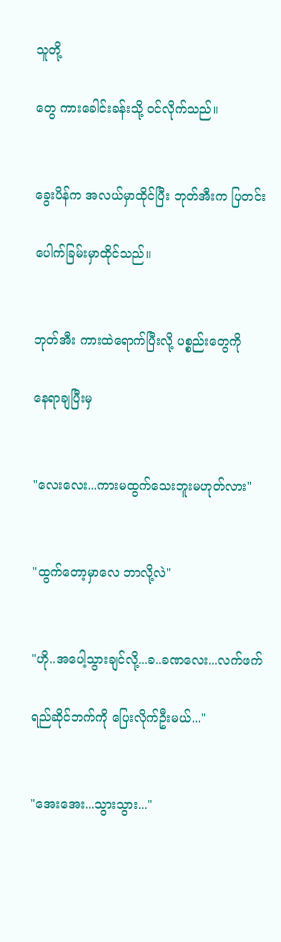သူတို့

တွေ ကားခေါင်းခန်းသို့ ဝင်လိုက်သည်။


ခွေးပိန်က အလယ်မှာထိုင်ပြီး ဘုတ်အီးက ပြတင်း

ပေါက်ခြမ်းမှာထိုင်သည်။


ဘုတ်အီး ကားထဲရောက်ပြီးလို့ ပစ္စည်းတွေကို

နေရာချပြီးမှ


"လေးလေး...ကားမထွက်သေးဘူးမဟုတ်လား"


"ထွက်တော့မှာလေ ဘာလို့လဲ"


"ဟို..အပေါ့သွားချင်လို့...ခ..ခဏလေး...လက်ဖက်

ရည်ဆိုင်ဘက်ကို ပြေးလိုက်ဦးမယ်..."


"အေးအေး...သွားသွား..."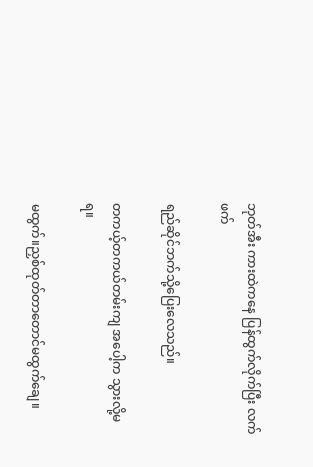ဘုတ်အီး ကားထဲကနေ ပြန်ထွက်လိုက်ပြီး လက်ဖက်

ရည်ဆိုင်ဘက်သို့ပြေးလေသည်။

တကယ့်တကယ်တမ်းကျ အပေါ့က သွားလို့မရ။

မထွက်။ညှစ်ထုတ်တာတောင်မထွက်ချေ။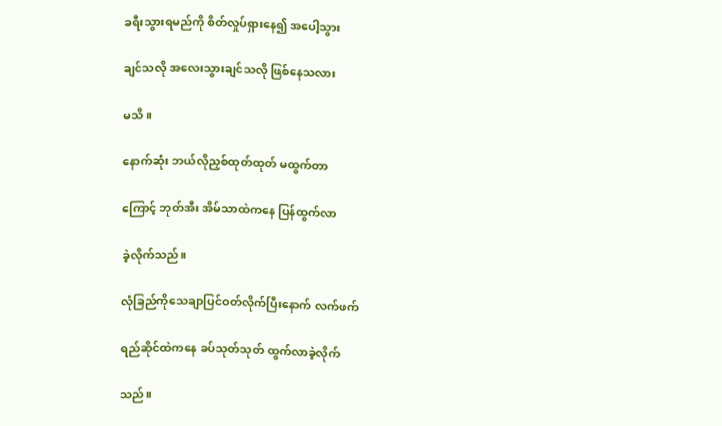ခရီးသွားရမည်ကို စိတ်လှုပ်ရှားနေ၍ အပေါ့သွား

ချင်သလို အလေးသွားချင်သလို ဖြစ်နေသလား

မသိ။

နောက်ဆုံး ဘယ်လိုညှစ်ထုတ်ထုတ် မထွက်တာ

ကြောင့် ဘုတ်အီး အိမ်သာထဲကနေ ပြန်ထွက်လာ

ခဲ့လိုက်သည်။

လုံခြည်ကိုသေချာပြင်ဝတ်လိုက်ပြီးနောက် လက်ဖက်

ရည်ဆိုင်ထဲကနေ ခပ်သုတ်သုတ် ထွက်လာခဲ့လိုက်

သည်။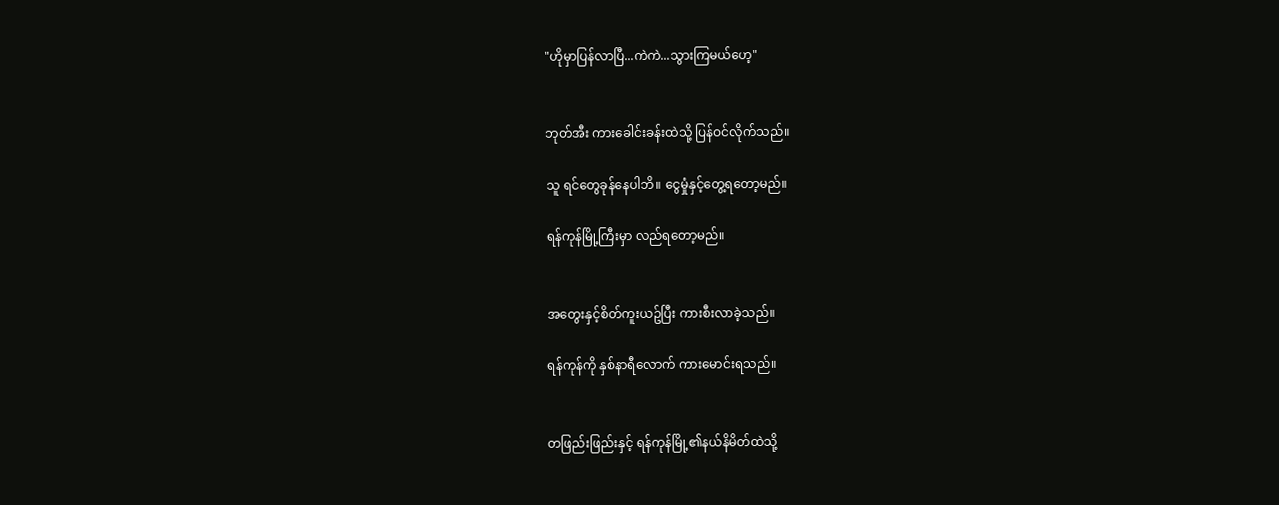"ဟိုမှာပြန်လာပြီ...ကဲကဲ...သွားကြမယ်ဟေ့"


ဘုတ်အီး ကားခေါင်းခန်းထဲသို့ ပြန်ဝင်လိုက်သည်။

သူ ရင်တွေခုန်နေပါဘိ။ ငွေမှုံနှင့်တွေ့ရတော့မည်။

ရန်ကုန်မြို့ကြီးမှာ လည်ရတော့မည်။


အတွေးနှင့်စိတ်ကူးယဥ်ပြီး ကားစီးလာခဲ့သည်။

ရန်ကုန်ကို နှစ်နာရီလောက် ကားမောင်းရသည်။


တဖြည်းဖြည်းနှင့် ရန်ကုန်မြို့၏နယ်နိမိတ်ထဲသို့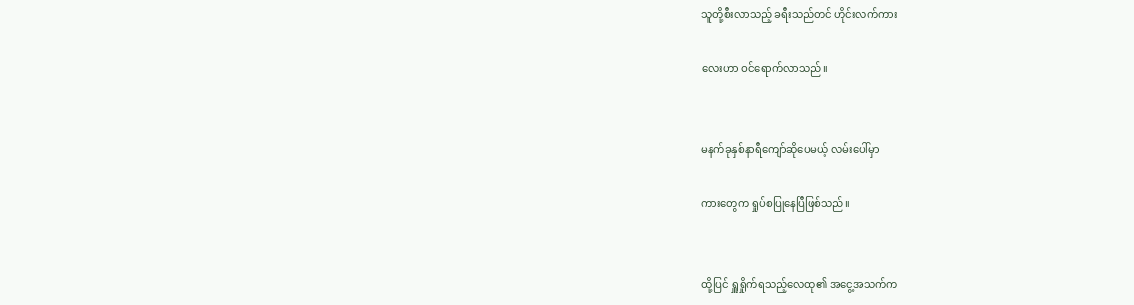သူတို့စီးလာသည့် ခရီးသည်တင် ဟိုင်းလက်ကား

လေးဟာ ဝင်ရောက်လာသည်။


မနက်ခုနှစ်နာရီကျော်ဆိုပေမယ့် လမ်းပေါ်မှာ

ကားတွေက ရှုပ်စပြုနေပြီဖြစ်သည်။


ထို့ပြင် ရှူရှိုက်ရသည့်လေထု၏ အငွေ့အသက်က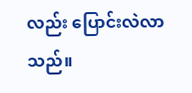လည်း ပြောင်းလဲလာသည်။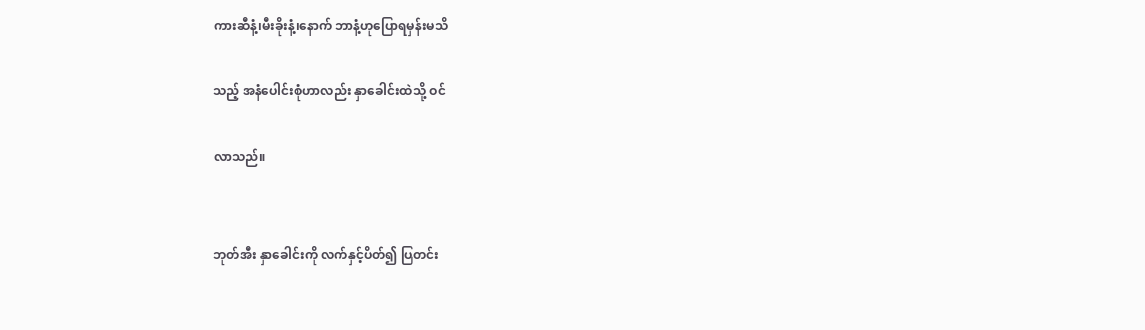ကားဆီနံ့၊မီးခိုးနံ့၊နောက် ဘာနံ့ဟုပြောရမှန်းမသိ

သည့် အနံပေါင်းစုံဟာလည်း နှာခေါင်းထဲသို့ ဝင်

လာသည်။


ဘုတ်အီး နှာခေါင်းကို လက်နှင့်ပိတ်၍ ပြတင်း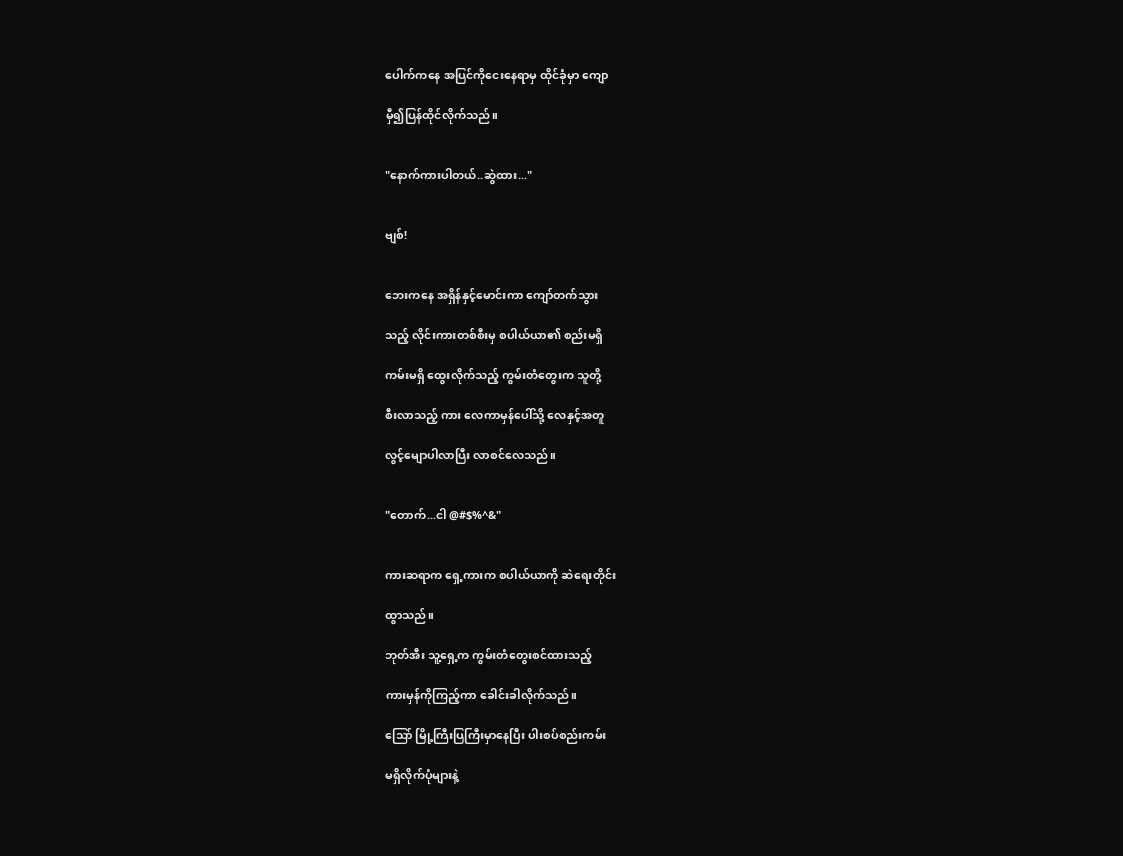ပေါက်ကနေ အပြင်ကိုငေးနေရာမှ ထိုင်ခုံမှာ ကျော

မှီ၍ပြန်ထိုင်လိုက်သည်။


"နောက်ကားပါတယ်..ဆွဲထား..."


ဗျစ်!


ဘေးကနေ အရှိန်နှင့်မောင်းကာ ကျော်တက်သွား

သည့် လိုင်းကားတစ်စီးမှ စပါယ်ယာ၏ စည်းမရှိ

ကမ်းမရှိ ထွေးလိုက်သည့် ကွမ်းတံတွေးက သူတို့

စီးလာသည့် ကား လေကာမှန်ပေါ်သို့ လေနှင့်အတူ

လွင့်မျောပါလာပြီး လာစင်လေသည်။


"တောက်...ငါ @#$%^&"


ကားဆရာက ရှေ့ကားက စပါယ်ယာကို ဆဲရေးတိုင်း

ထွာသည်။

ဘုတ်အီး သူ့ရှေ့က ကွမ်းတံတွေးစင်ထားသည့်

ကားမှန်ကိုကြည့်ကာ ခေါင်းခါလိုက်သည်။

သြော် မြို့ကြီးပြကြီးမှာနေပြီး ပါးစပ်စည်းကမ်း

မရှိလိုက်ပုံများနဲ့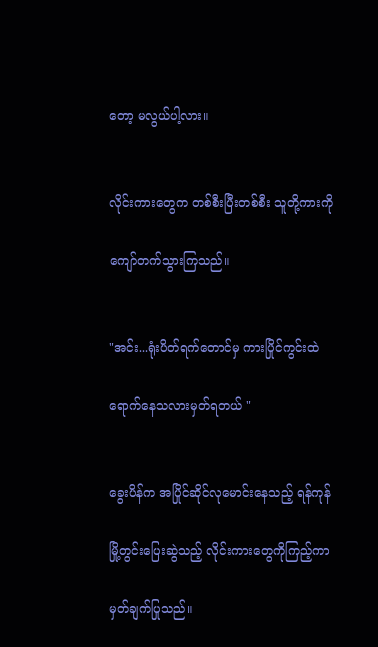တော့ မလွယ်ပါ့လား။


လိုင်းကားတွေက တစ်စီးပြီးတစ်စီး သူတို့ကားကို

ကျော်တက်သွားကြသည်။


"အင်း...ရုံးပိတ်ရက်တောင်မှ ကားပြိုင်ကွင်းထဲ

ရောက်နေသလားမှတ်ရတယ် "


ခွေးပိန်က အပြိုင်ဆိုင်လုမောင်းနေသည့် ရန်ကုန်

မြို့တွင်းပြေးဆွဲသည့် လိုင်းကားတွေကိုကြည့်ကာ

မှတ်ချက်ပြုသည်။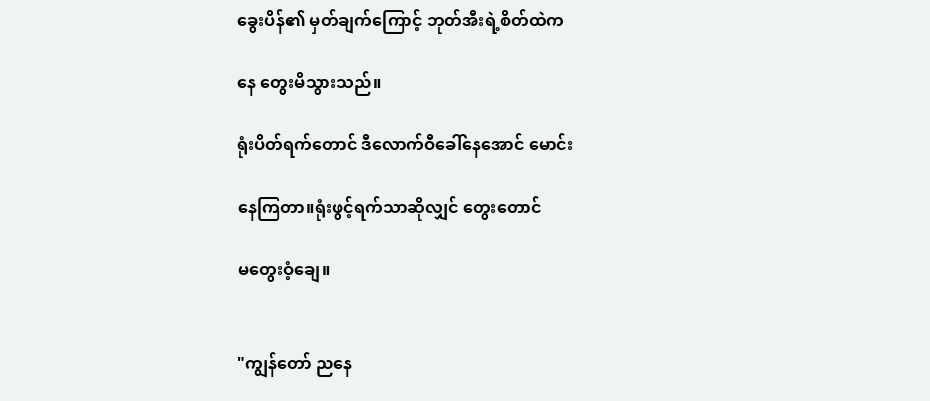ခွေးပိန်၏ မှတ်ချက်ကြောင့် ဘုတ်အီးရဲ့စိတ်ထဲက

နေ တွေးမိသွားသည်။

ရုံးပိတ်ရက်တောင် ဒီလောက်ဝီခေါ်နေအောင် မောင်း

နေကြတာ။ရုံးဖွင့်ရက်သာဆိုလျှင် တွေးတောင်

မတွေးဝံ့ချေ။


"ကျွန်တော် ညနေ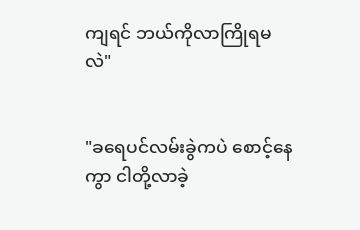ကျရင် ဘယ်ကိုလာကြိုရမလဲ"


"ခရေပင်လမ်းခွဲကပဲ စောင့်နေကွာ ငါတို့လာခဲ့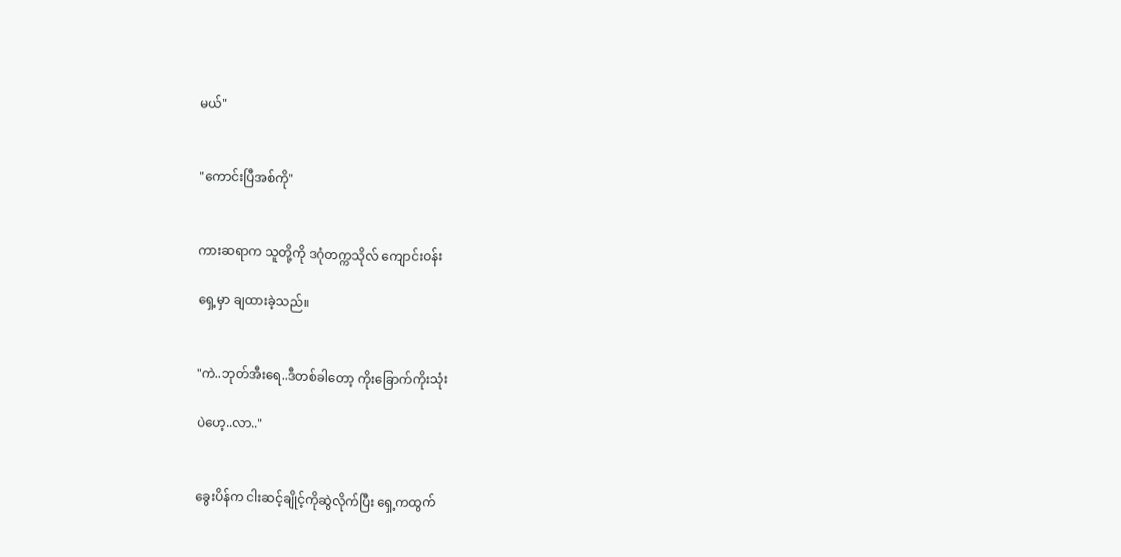မယ်"


"ကောင်းပြီအစ်ကို"


ကားဆရာက သူတို့ကို ဒဂုံတက္ကသိုလ် ကျောင်းဝန်း

ရှေ့မှာ ချထားခဲ့သည်။


"ကဲ..ဘုတ်အီးရေ..ဒီတစ်ခါတော့ ကိုးခြောက်ကိုးသုံး

ပဲဟေ့..လာ.."


ခွေးပိန်က ငါးဆင့်ချိုင့်ကိုဆွဲလိုက်ပြီး ရှေ့ကထွက်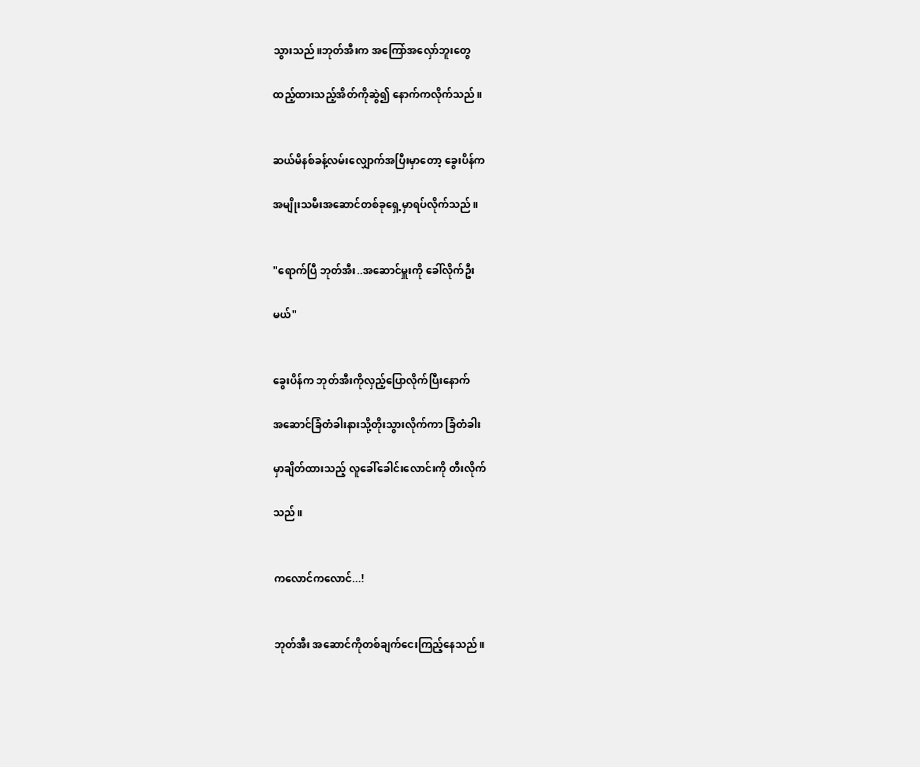သွားသည်။ဘုတ်အီးက အကြော်အလှော်ဘူးတွေ

ထည့်ထားသည့်အိတ်ကိုဆွဲ၍ နောက်ကလိုက်သည်။


ဆယ်မိနစ်ခန့်လမ်းလျှောက်အပြီးမှာတော့ ခွေးပိန်က

အမျိုးသမီးအဆောင်တစ်ခုရှေ့မှာရပ်လိုက်သည်။


"ရောက်ပြီ ဘုတ်အီး..အဆောင်မှူးကို ခေါ်လိုက်ဦး

မယ်"


ခွေးပိန်က ဘုတ်အီးကိုလှည့်ပြောလိုက်ပြီးနောက်

အဆောင်ခြံတံခါးနားသို့တိုးသွားလိုက်ကာ ခြံတံခါး

မှာချိတ်ထားသည့် လူခေါ်ခေါင်းလောင်းကို တီးလိုက်

သည်။


ကလောင်ကလောင်...!


ဘုတ်အီး အဆောင်ကိုတစ်ချက်ငေးကြည့်နေသည်။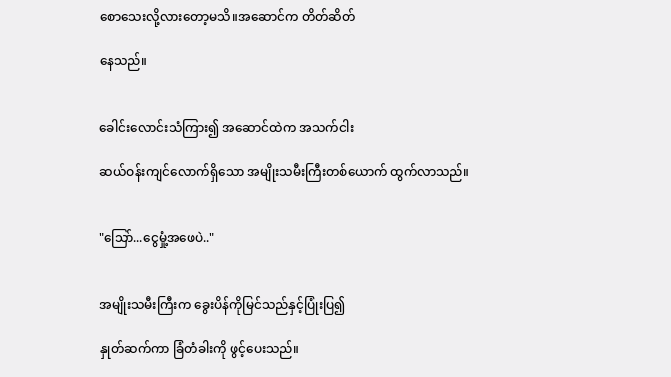စောသေးလို့လားတော့မသိ။အဆောင်က တိတ်ဆိတ်

နေသည်။


ခေါင်းလောင်းသံကြား၍ အဆောင်ထဲက အသက်ငါး

ဆယ်ဝန်းကျင်လောက်ရှိသော အမျိုးသမီးကြီးတစ်ယောက် ထွက်လာသည်။


"သြော်...ငွေမှုံ့အဖေပဲ.."


အမျိုးသမီးကြီးက ခွေးပိန်ကိုမြင်သည်နှင့်ပြုံးပြ၍

နှုတ်ဆက်ကာ ခြံတံခါးကို ဖွင့်ပေးသည်။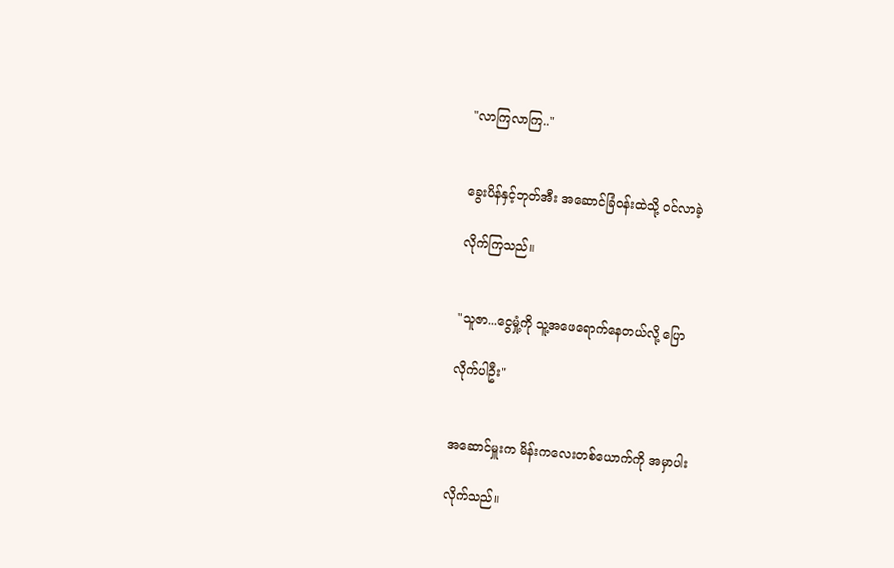"လာကြလာကြ.."


ခွေးပိန်နှင့်ဘုတ်အီး အဆောင်ခြံဝန်းထဲသို့ ဝင်လာခဲ့

လိုက်ကြသည်။


"သူဇာ...ငွေမှုံ့ကို သူ့အဖေရောက်နေတယ်လို့ ပြော

လိုက်ပါဦး"


အဆောင်မှူးက မိန်းကလေးတစ်ယောက်ကို အမှာပါး

လိုက်သည်။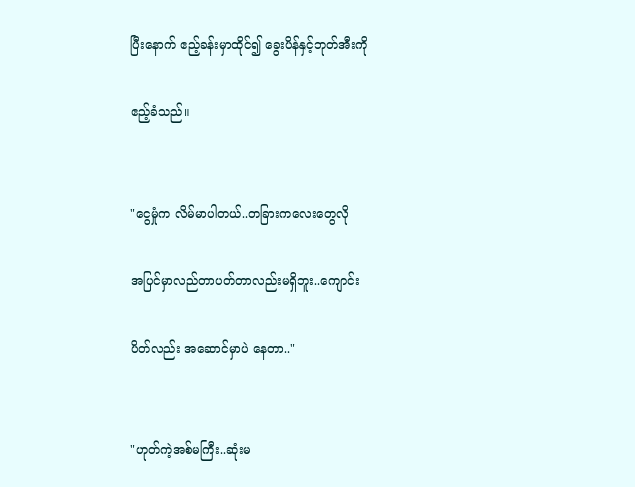ပြီးနောက် ဧည့်ခန်းမှာထိုင်၍ ခွေးပိန်နှင့်ဘုတ်အီးကို

ဧည့်ခံသည်။


"ငွေမှုံက လိမ်မာပါတယ်..တခြားကလေးတွေလို

အပြင်မှာလည်တာပတ်တာလည်းမရှိဘူး..ကျောင်း

ပိတ်လည်း အဆောင်မှာပဲ နေတာ.."


"ဟုတ်ကဲ့အစ်မကြီး..ဆုံးမ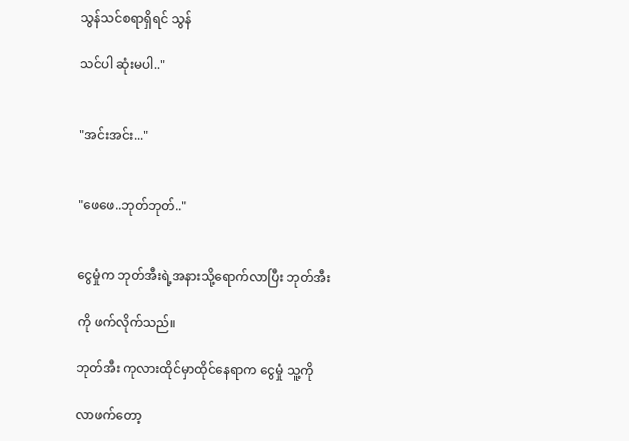သွန်သင်စရာရှိရင် သွန်

သင်ပါ ဆုံးမပါ.."


"အင်းအင်း..."


"ဖေဖေ..ဘုတ်ဘုတ်.."


ငွေမှုံက ဘုတ်အီးရဲ့အနားသို့ရောက်လာပြီး ဘုတ်အီး

ကို ဖက်လိုက်သည်။

ဘုတ်အီး ကုလားထိုင်မှာထိုင်နေရာက ငွေမှုံ သူ့ကို

လာဖက်တော့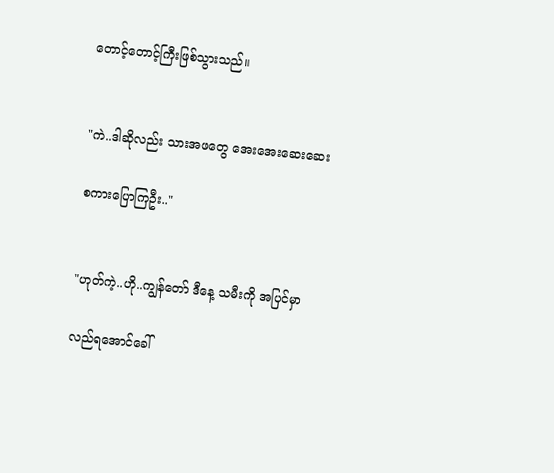တောင့်တောင့်ကြီးဖြစ်သွားသည်။


"ကဲ..ဒါဆိုလည်း သားအဖတွေ အေးအေးဆေးဆေး

စကားပြောကြဦး.."


"ဟုတ်ကဲ့..ဟို..ကျွန်တော် ဒီနေ့ သမီးကို အပြင်မှာ

လည်ရအောင်ခေါ်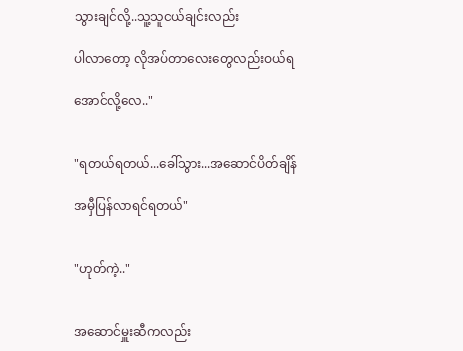သွားချင်လို့..သူ့သူငယ်ချင်းလည်း

ပါလာတော့ လိုအပ်တာလေးတွေလည်းဝယ်ရ

အောင်လို့လေ.."


"ရတယ်ရတယ်...ခေါ်သွား...အဆောင်ပိတ်ချိန်

အမှီပြန်လာရင်ရတယ်"


"ဟုတ်ကဲ့.."


အဆောင်မှူးဆီကလည်း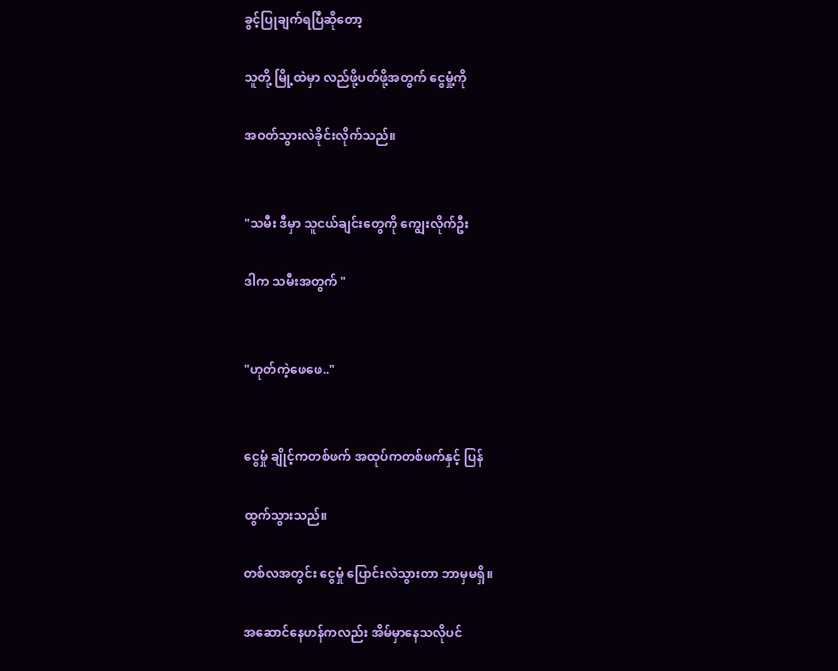ခွင့်ပြုချက်ရပြီဆိုတော့

သူတို့ မြို့ထဲမှာ လည်ဖို့ပတ်ဖို့အတွက် ငွေမှုံ့ကို

အဝတ်သွားလဲခိုင်းလိုက်သည်။


"သမီး ဒီမှာ သူငယ်ချင်းတွေကို ကျွေးလိုက်ဦး

ဒါက သမီးအတွက် "


"ဟုတ်ကဲ့ဖေဖေ.."


ငွေမှုံ ချိုင့်ကတစ်ဖက် အထုပ်ကတစ်ဖက်နှင့် ပြန်

ထွက်သွားသည်။

တစ်လအတွင်း ငွေမှုံ ပြောင်းလဲသွားတာ ဘာမှမရှိ။

အဆောင်နေဟန်ကလည်း အိမ်မှာနေသလိုပင်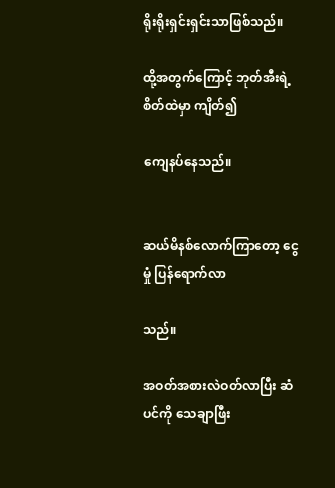ရိုးရိုးရှင်းရှင်းသာဖြစ်သည်။

ထို့အတွက်ကြောင့် ဘုတ်အီးရဲ့စိတ်ထဲမှာ ကျိတ်၍

ကျေနပ်နေသည်။


ဆယ်မိနစ်လောက်ကြာတော့ ငွေမှုံ ပြန်ရောက်လာ

သည်။

အဝတ်အစားလဲဝတ်လာပြီး ဆံပင်ကို သေချာဖြီး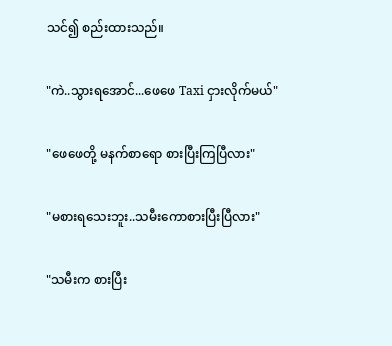သင်၍ စည်းထားသည်။


"ကဲ..သွားရအောင်...ဖေဖေ Taxi ငှားလိုက်မယ်"


"ဖေဖေတို့ မနက်စာရော စားပြီးကြပြီလား"


"မစားရသေးဘူး..သမီးကောစားပြီးပြီလား"


"သမီးက စားပြီး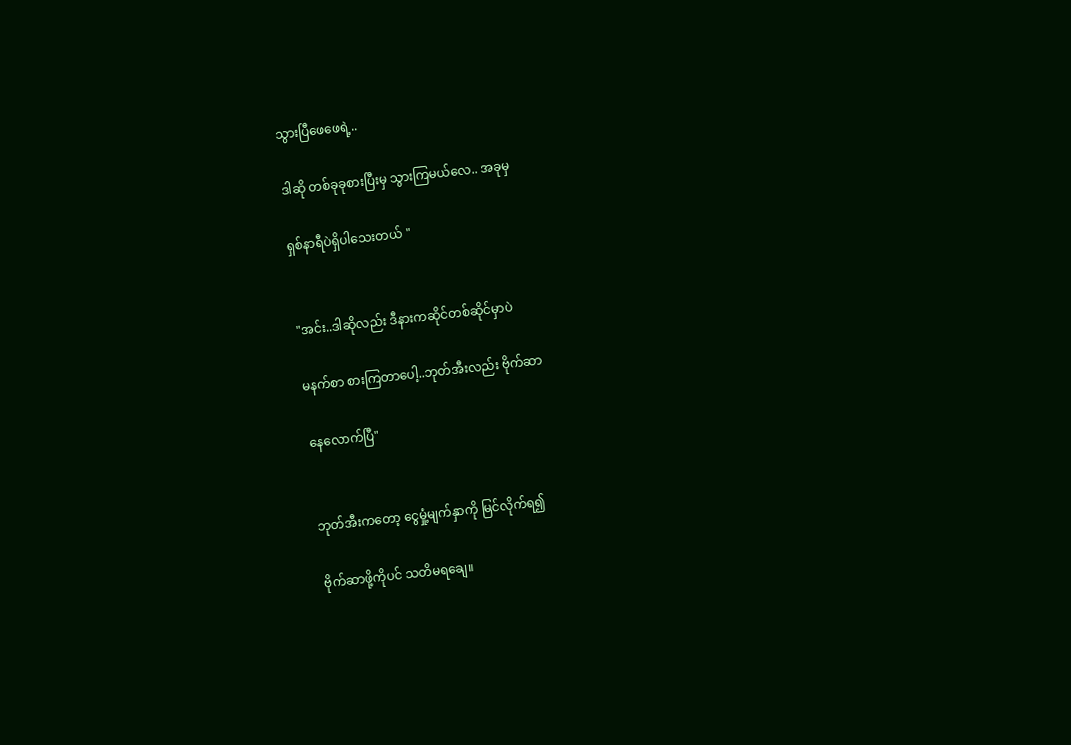သွားပြီဖေဖေရဲ့..

ဒါဆို တစ်ခုခုစားပြီးမှ သွားကြမယ်လေ.. အခုမှ

ရှစ်နာရီပဲရှိပါသေးတယ် "


"အင်း..ဒါဆိုလည်း ဒီနားကဆိုင်တစ်ဆိုင်မှာပဲ

မနက်စာ စားကြတာပေါ့..ဘုတ်အီးလည်း ဗိုက်ဆာ

နေလောက်ပြီ"


ဘုတ်အီးကတော့ ငွေမှုံ့မျက်နှာကို မြင်လိုက်ရ၍

ဗိုက်ဆာဖို့ကိုပင် သတိမရချေ။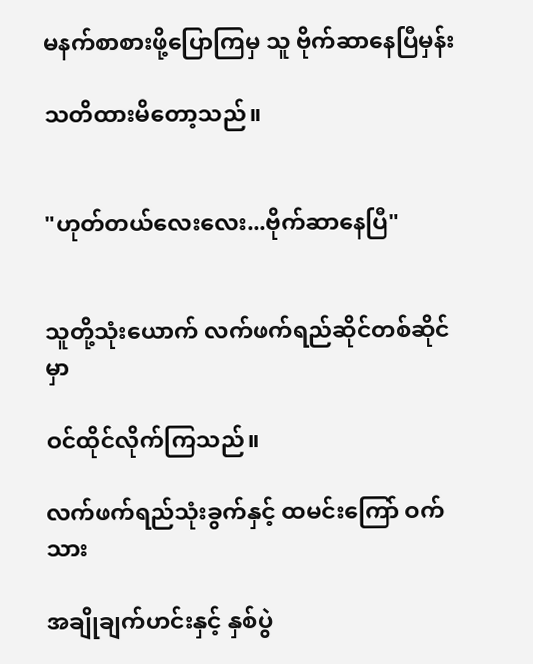မနက်စာစားဖို့ပြောကြမှ သူ ဗိုက်ဆာနေပြီမှန်း

သတိထားမိတော့သည်။


"ဟုတ်တယ်လေးလေး...ဗိုက်ဆာနေပြီ"


သူတို့သုံးယောက် လက်ဖက်ရည်ဆိုင်တစ်ဆိုင်မှာ

ဝင်ထိုင်လိုက်ကြသည်။

လက်ဖက်ရည်သုံးခွက်နှင့် ထမင်းကြော် ဝက်သား

အချိုချက်ဟင်းနှင့် နှစ်ပွဲ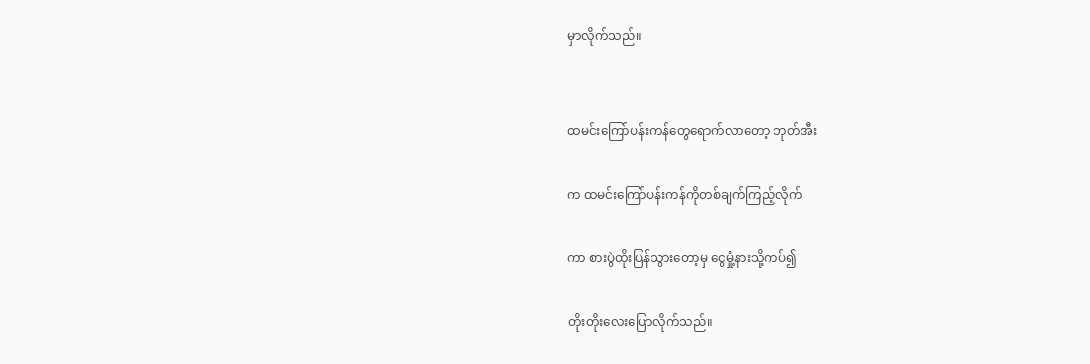မှာလိုက်သည်။


ထမင်းကြော်ပန်းကန်တွေရောက်လာတော့ ဘုတ်အီး

က ထမင်းကြော်ပန်းကန်ကိုတစ်ချက်ကြည့်လိုက်

ကာ စားပွဲထိုးပြန်သွားတော့မှ ငွေမှုံ့နားသို့ကပ်၍

တိုးတိုးလေးပြောလိုက်သည်။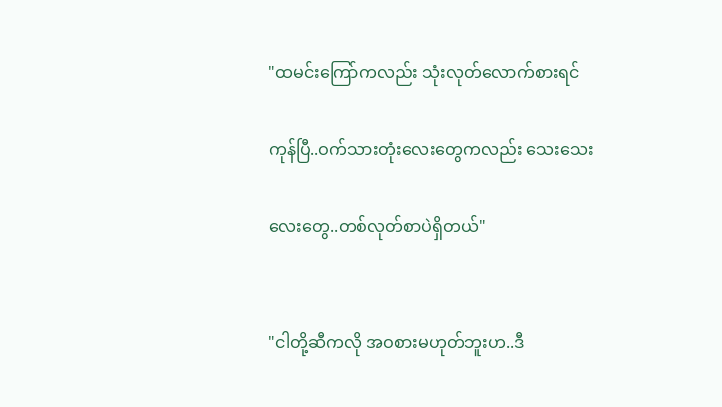"ထမင်းကြော်ကလည်း သုံးလုတ်လောက်စားရင်

ကုန်ပြီ..ဝက်သားတုံးလေးတွေကလည်း သေးသေး

လေးတွေ..တစ်လုတ်စာပဲရှိတယ်"


"ငါတို့ဆီကလို အဝစားမဟုတ်ဘူးဟ..ဒီ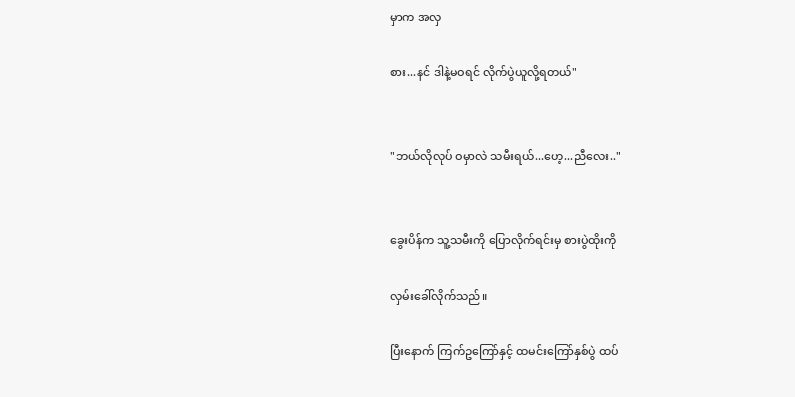မှာက အလှ

စား...နင် ဒါနဲ့မဝရင် လိုက်ပွဲယူလို့ရတယ်"


"ဘယ်လိုလုပ် ဝမှာလဲ သမီးရယ်...ဟေ့...ညီလေး.."


ခွေးပိန်က သူ့သမီးကို ပြောလိုက်ရင်းမှ စားပွဲထိုးကို

လှမ်းခေါ်လိုက်သည်။

ပြီးနောက် ကြက်ဥကြော်နှင့် ထမင်းကြော်နှစ်ပွဲ ထပ်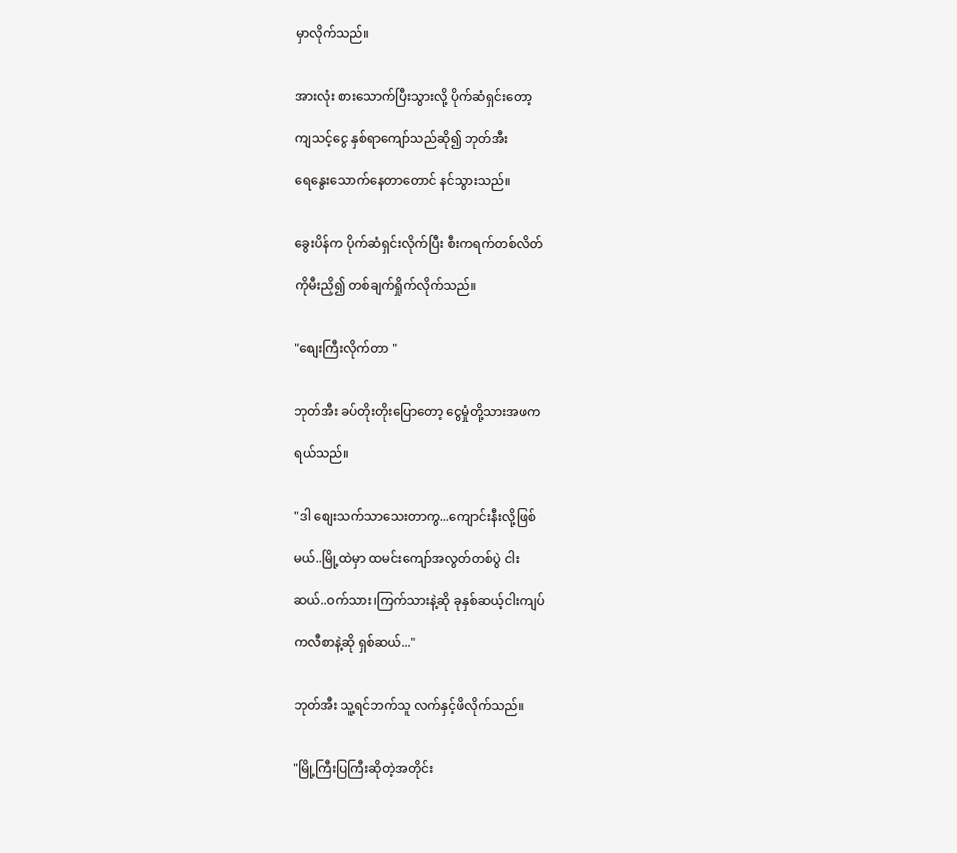မှာလိုက်သည်။


အားလုံး စားသောက်ပြီးသွားလို့ ပိုက်ဆံရှင်းတော့

ကျသင့်ငွေ နှစ်ရာကျော်သည်ဆို၍ ဘုတ်အီး

ရေနွေးသောက်နေတာတောင် နင်သွားသည်။


ခွေးပိန်က ပိုက်ဆံရှင်းလိုက်ပြီး စီးကရက်တစ်လိတ်

ကိုမီးညှိ၍ တစ်ချက်ရှိုက်လိုက်သည်။


"စျေးကြီးလိုက်တာ "


ဘုတ်အီး ခပ်တိုးတိုးပြောတော့ ငွေမှုံတို့သားအဖက

ရယ်သည်။


"ဒါ စျေးသက်သာသေးတာကွ...ကျောင်းနီးလို့ဖြစ်

မယ်..မြို့ထဲမှာ ထမင်းကျော်အလွတ်တစ်ပွဲ ငါး

ဆယ်..ဝက်သား၊ကြက်သားနဲ့ဆို ခုနှစ်ဆယ့်ငါးကျပ်

ကလီစာနဲ့ဆို ရှစ်ဆယ်..."


ဘုတ်အီး သူ့ရင်ဘက်သူ လက်နှင့်ဖိလိုက်သည်။


"မြို့ကြီးပြကြီးဆိုတဲ့အတိုင်း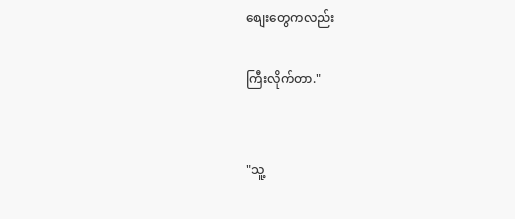စျေးတွေကလည်း

ကြီးလိုက်တာ."


"သူ့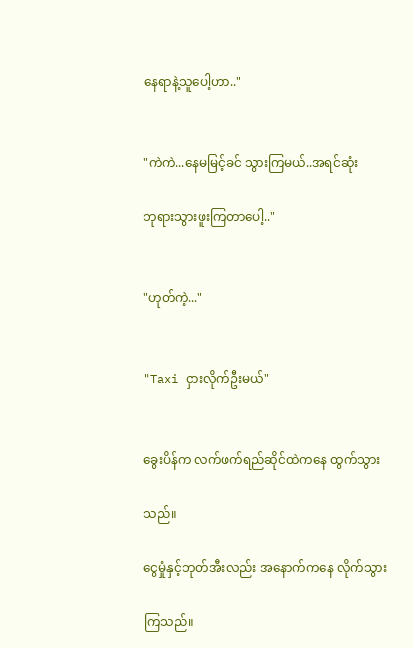နေရာနဲ့သူပေါ့ဟာ.."


"ကဲကဲ...နေမမြင့်ခင် သွားကြမယ်..အရင်ဆုံး

ဘုရားသွားဖူးကြတာပေါ့.."


"ဟုတ်ကဲ့..."


"Taxi ငှားလိုက်ဦးမယ်"


ခွေးပိန်က လက်ဖက်ရည်ဆိုင်ထဲကနေ ထွက်သွား

သည်။

ငွေမှုံနှင့်ဘုတ်အီးလည်း အနောက်ကနေ လိုက်သွား

ကြသည်။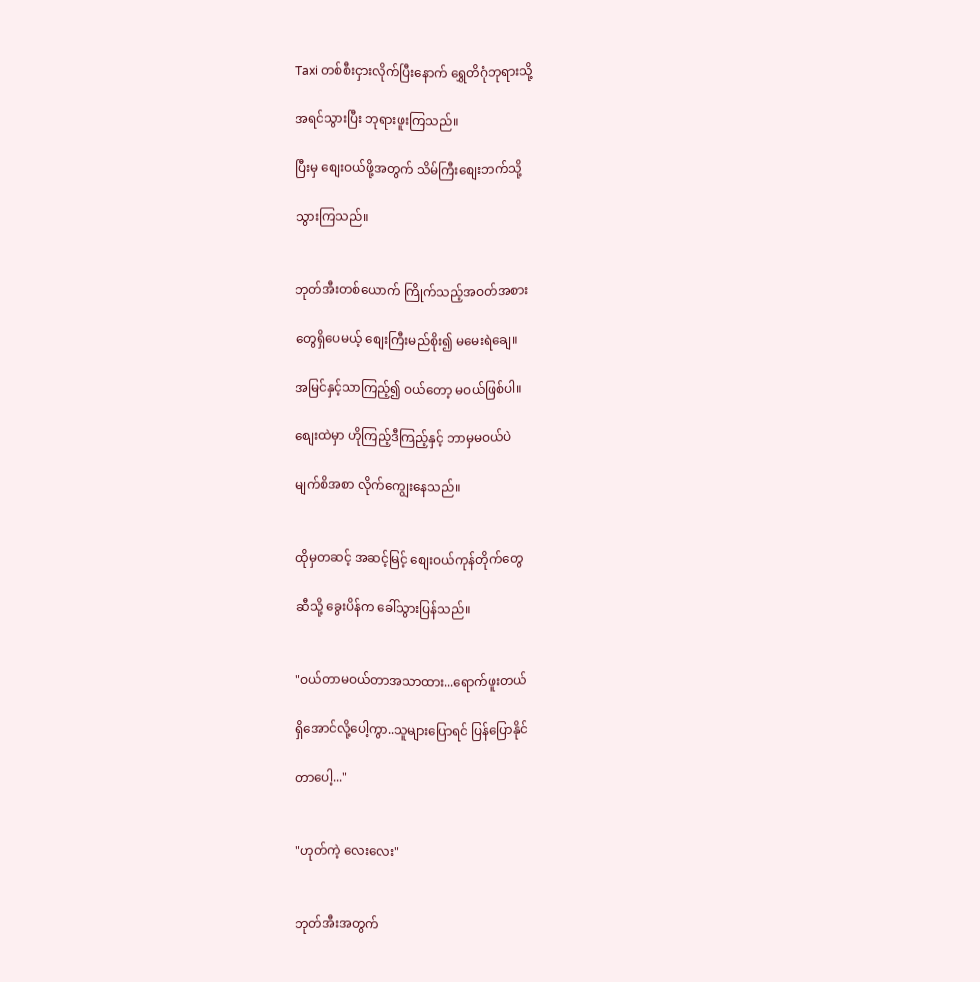Taxi တစ်စီးငှားလိုက်ပြီးနောက် ရွှေတိဂုံဘုရားသို့

အရင်သွားပြီး ဘုရားဖူးကြသည်။

ပြီးမှ စျေးဝယ်ဖို့အတွက် သိမ်ကြီးစျေးဘက်သို့

သွားကြသည်။


ဘုတ်အီးတစ်ယောက် ကြိုက်သည့်အဝတ်အစား

တွေရှိပေမယ့် စျေးကြီးမည်စိုး၍ မမေးရဲချေ။

အမြင်နှင့်သာကြည့်၍ ဝယ်တော့ မဝယ်ဖြစ်ပါ။

စျေးထဲမှာ ဟိုကြည့်ဒီကြည့်နှင့် ဘာမှမဝယ်ပဲ

မျက်စိအစာ လိုက်ကျွေးနေသည်။


ထိုမှတဆင့် အဆင့်မြင့် စျေးဝယ်ကုန်တိုက်တွေ

ဆီသို့ ခွေးပိန်က ခေါ်သွားပြန်သည်။


"ဝယ်တာမဝယ်တာအသာထား...ရောက်ဖူးတယ်

ရှိအောင်လို့ပေါ့ကွာ..သူများပြောရင် ပြန်ပြောနိုင်

တာပေါ့..."


"ဟုတ်ကဲ့ လေးလေး"


ဘုတ်အီးအတွက်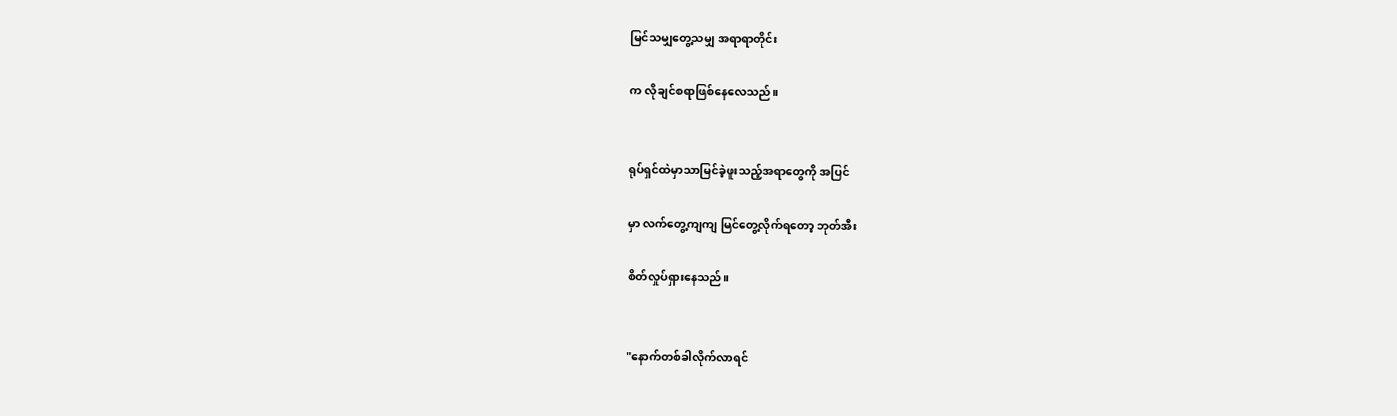မြင်သမျှတွေ့သမျှ အရာရာတိုင်း

က လိုချင်စရာဖြစ်နေလေသည်။


ရုပ်ရှင်ထဲမှာသာမြင်ခဲ့ဖူးသည့်အရာတွေကို အပြင်

မှာ လက်တွေ့ကျကျ မြင်တွေ့လိုက်ရတော့ ဘုတ်အီး

စိတ်လှုပ်ရှားနေသည်။


"နောက်တစ်ခါလိုက်လာရင်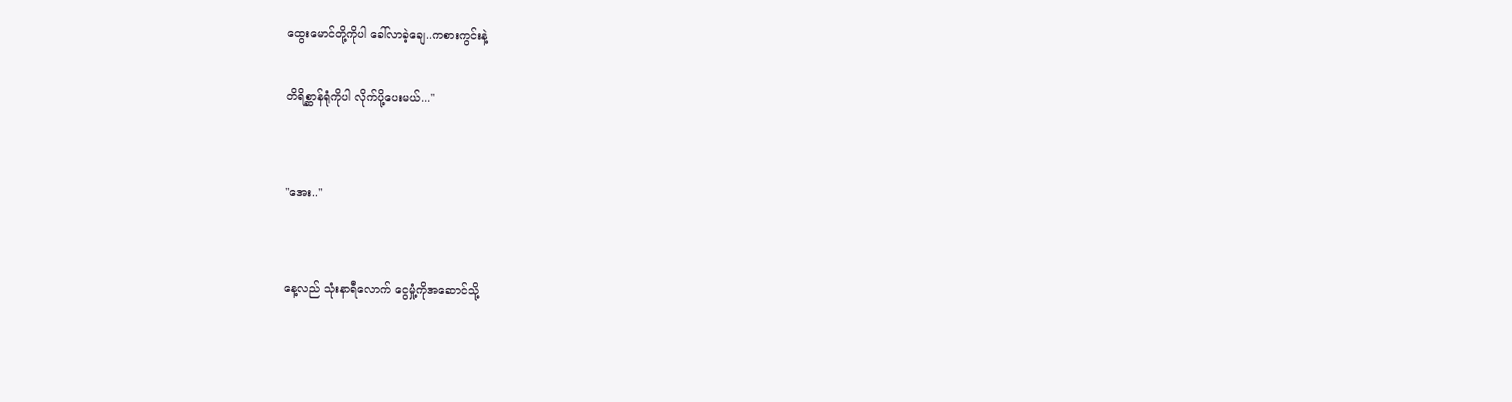ထွေးမောင်တို့ကိုပါ ခေါ်လာခဲ့ချေ..ကစားကွင်းနဲ့

တိရိစ္ဆာန်ရုံကိုပါ လိုက်ပို့ပေးမယ်..."


"အေး.."


နေ့လည် သုံးနာရီလောက် ငွေမှုံ့ကိုအဆောင်သို့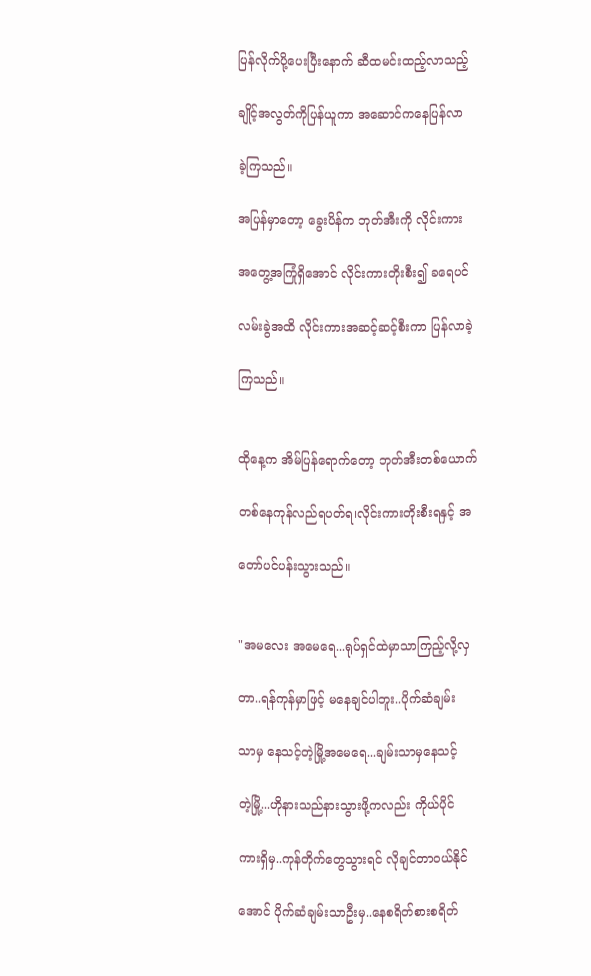ပြန်လိုက်ပို့ပေးပြီးနောက် ဆီထမင်းထည့်လာသည့်

ချိုင့်အလွတ်ကိုပြန်ယူကာ အဆောင်ကနေပြန်လာ

ခဲ့ကြသည်။

အပြန်မှာတော့ ခွေးပိန်က ဘုတ်အီးကို လိုင်းကား

အတွေ့အကြုံရှိအောင် လိုင်းကားတိုးစီး၍ ခရေပင်

လမ်းခွဲအထိ လိုင်းကားအဆင့်ဆင့်စီးကာ ပြန်လာခဲ့

ကြသည်။


ထိုနေ့က အိမ်ပြန်ရောက်တော့ ဘုတ်အီးတစ်ယောက်

တစ်နေကုန်လည်ရပတ်ရ၊လိုင်းကားတိုးစီးရနှင့် အ

တော်ပင်ပန်းသွားသည်။


"အမလေး အမေရေ...ရုပ်ရှင်ထဲမှာသာကြည့်လို့လှ

တာ..ရန်ကုန်မှာဖြင့် မနေချင်ပါဘူး..ပိုက်ဆံချမ်း

သာမှ နေသင့်တဲ့မြို့အမေရေ...ချမ်းသာမှနေသင့်

တဲ့မြို့...ဟိုနားသည်နားသွားဖို့ကလည်း ကိုယ်ပိုင်

ကားရှိမှ..ကုန်တိုက်တွေသွားရင် လိုချင်တာဝယ်နိုင်

အောင် ပိုက်ဆံချမ်းသာဦးမှ..နေစရိတ်စားစရိတ်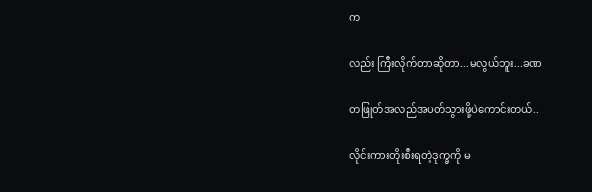က

လည်း ကြီးလိုက်တာဆိုတာ...မလွယ်ဘူး...ခဏ

တဖြုတ်အလည်အပတ်သွားဖို့ပဲကောင်းတယ်..

လိုင်းကားတိုးစီးရတဲ့ဒုက္ခကို မ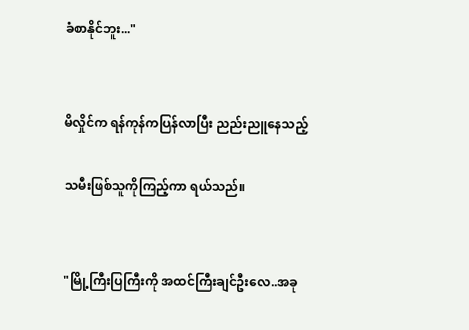ခံစာနိုင်ဘူး..."


မိလှိုင်က ရန်ကုန်ကပြန်လာပြီး ညည်းညူနေသည့်

သမီးဖြစ်သူကိုကြည့်ကာ ရယ်သည်။


"မြို့ကြီးပြကြီးကို အထင်ကြီးချင်ဦးလေ..အခု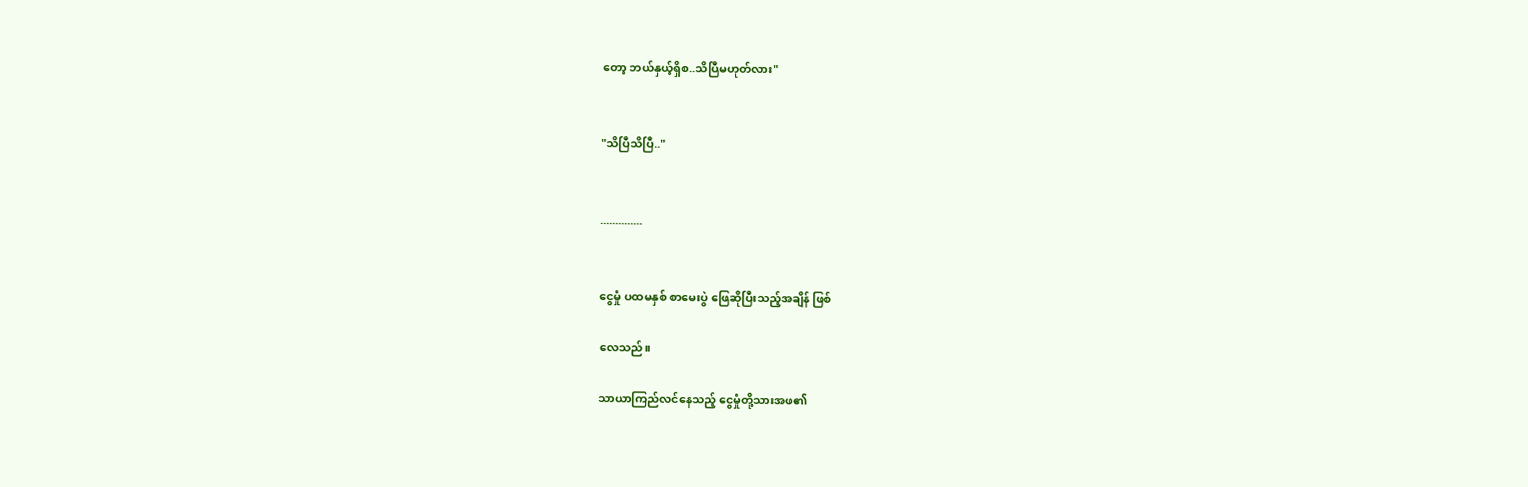တော့ ဘယ်နှယ့်ရှိစ..သိပြီမဟုတ်လား"


"သိပြီသိပြီ.."


..............


ငွေမှုံ ပထမနှစ် စာမေးပွဲ ဖြေဆိုပြီးသည့်အချိန် ဖြစ်

လေသည်။

သာယာကြည်လင်နေသည့် ငွေမှုံတို့သားအဖ၏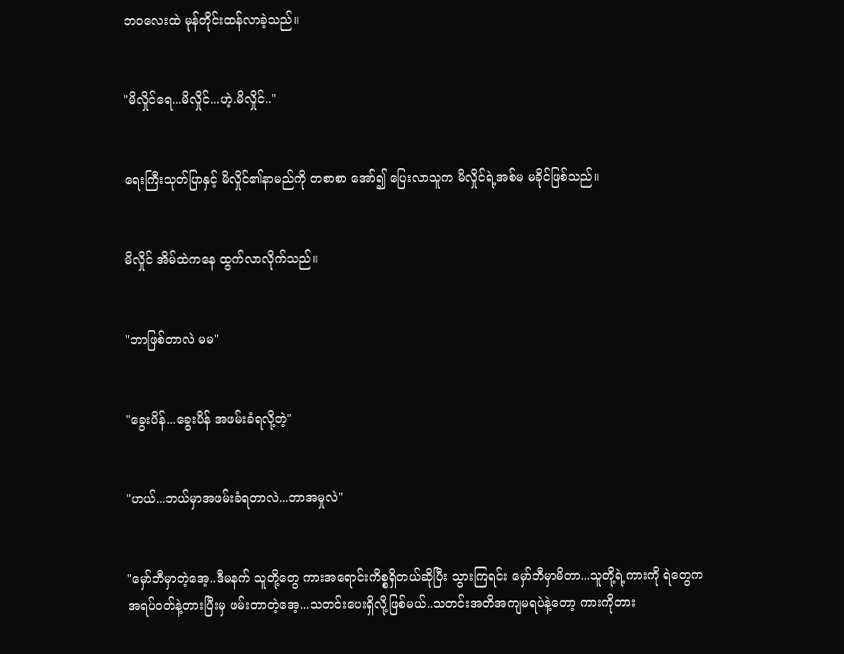ဘဝလေးထဲ မုန်တိုင်းထန်လာခဲ့သည်။


"မိလှိုင်ရေ...မိလှိုင်...ဟဲ့.မိလှိုင်.."


ရေးကြီးသုတ်ပြာနှင့် မိလှိုင်၏နာမည်ကို တစာစာ အော်၍ ပြေးလာသူက မိလှိုင်ရဲ့အစ်မ မခိုင်ဖြစ်သည်။


မိလှိုင် အိမ်ထဲကနေ ထွက်လာလိုက်သည်။


"ဘာဖြစ်တာလဲ မမ"


"ခွေးပိန်...ခွေးပိန် အဖမ်းခံရလို့တဲ့"


"ဟယ်...ဘယ်မှာအဖမ်းခံရတာလဲ...ဘာအမှုလဲ"


"မှော်ဘီမှာတဲ့အေ့..ဒီမနက် သူတို့တွေ ကားအရောင်းကိစ္စရှိတယ်ဆိုပြီး သွားကြရင်း မှော်ဘီမှာမိတာ...သူတို့ရဲ့ကားကို ရဲတွေက အရပ်ဝတ်နဲ့တားပြီးမှ ဖမ်းတာတဲ့အေ့...သတင်းပေးရှိလို့ဖြစ်မယ်..သတင်းအတိအကျမရပဲနဲ့တော့ ကားကိုတား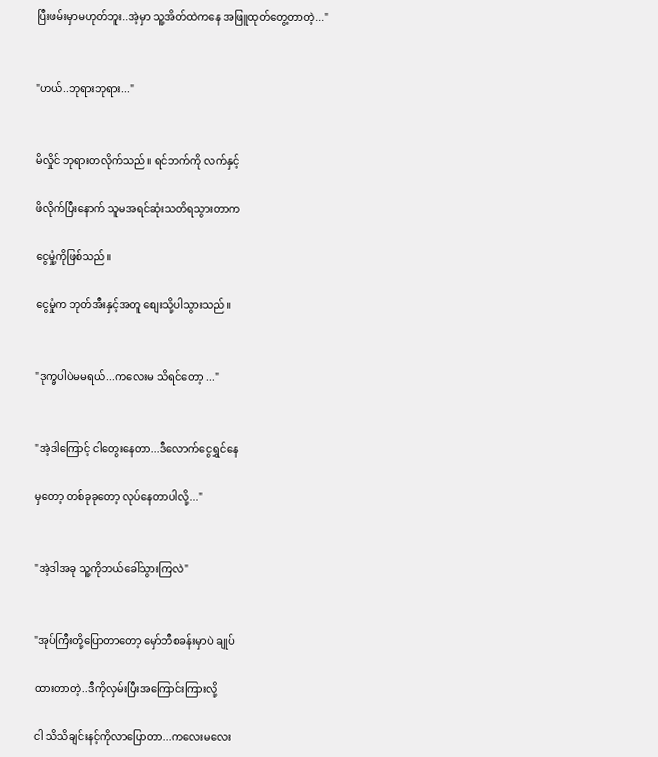ပြီးဖမ်းမှာမဟုတ်ဘူး..အဲ့မှာ သူ့အိတ်ထဲကနေ အဖြူထုတ်တွေ့တာတဲ့..."


"ဟယ်..ဘုရားဘုရား..."


မိလှိုင် ဘုရားတလိုက်သည်။ ရင်ဘက်ကို လက်နှင့်

ဖိလိုက်ပြီးနောက် သူမအရင်ဆုံးသတိရသွားတာက

ငွေမှုံ့ကိုဖြစ်သည်။

ငွေမှုံက ဘုတ်အီးနှင့်အတူ စျေးသို့ပါသွားသည်။


"ဒုက္ခပါပဲမမရယ်...ကလေးမ သိရင်တော့ ..."


"အဲ့ဒါကြောင့် ငါတွေးနေတာ...ဒီလောက်ငွေရွှင်နေ

မှတော့ တစ်ခုခုတော့ လုပ်နေတာပါလို့..."


"အဲ့ဒါအခု သူ့ကိုဘယ်ခေါ်သွားကြလဲ"


"အုပ်ကြီးတို့ပြောတာတော့ မှော်ဘီစခန်းမှာပဲ ချုပ်

ထားတာတဲ့..ဒီကိုလှမ်းပြီးအကြောင်းကြားလို့

ငါ သိသိချင်းနင့်ကိုလာပြောတာ...ကလေးမလေး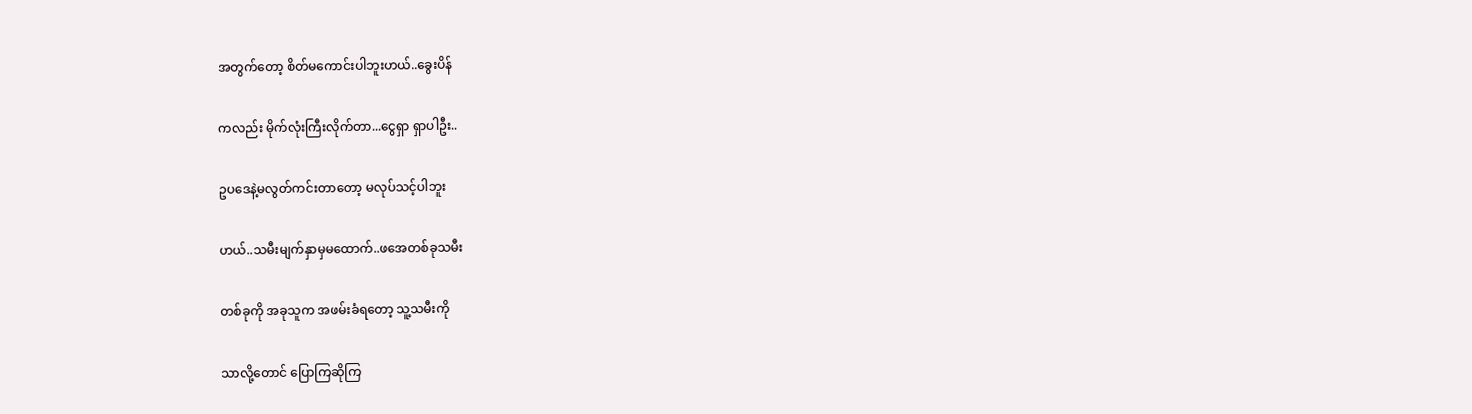အတွက်တော့ စိတ်မကောင်းပါဘူးဟယ်..ခွေးပိန်

ကလည်း မိုက်လုံးကြီးလိုက်တာ...ငွေရှာ ရှာပါဦး..

ဥပဒေနဲ့မလွတ်ကင်းတာတော့ မလုပ်သင့်ပါဘူး

ဟယ်..သမီးမျက်နှာမှမထောက်..ဖအေတစ်ခုသမီး

တစ်ခုကို အခုသူက အဖမ်းခံရတော့ သူ့သမီးကို

သာလို့တောင် ပြောကြဆိုကြ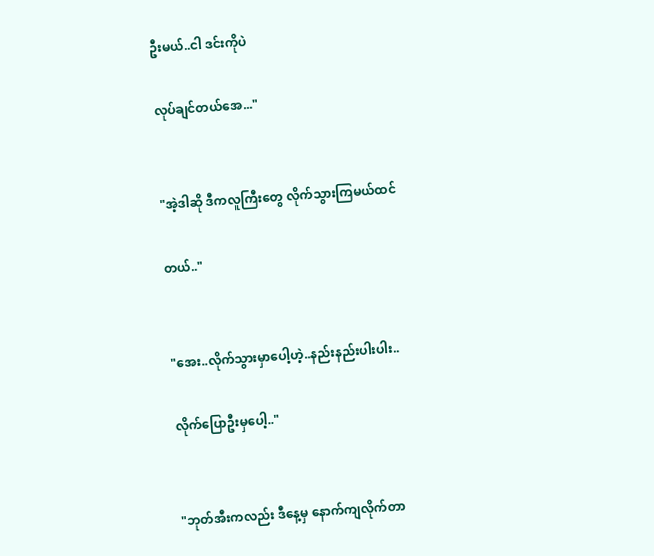ဦးမယ်..ငါ ဒင်းကိုပဲ

လုပ်ချင်တယ်အေ..."


"အဲ့ဒါဆို ဒီကလူကြီးတွေ လိုက်သွားကြမယ်ထင်

တယ်.."


"အေး..လိုက်သွားမှာပေါ့ဟဲ့..နည်းနည်းပါးပါး..

လိုက်ပြောဦးမှပေါ့.."


"ဘုတ်အီးကလည်း ဒီနေ့မှ နောက်ကျလိုက်တာ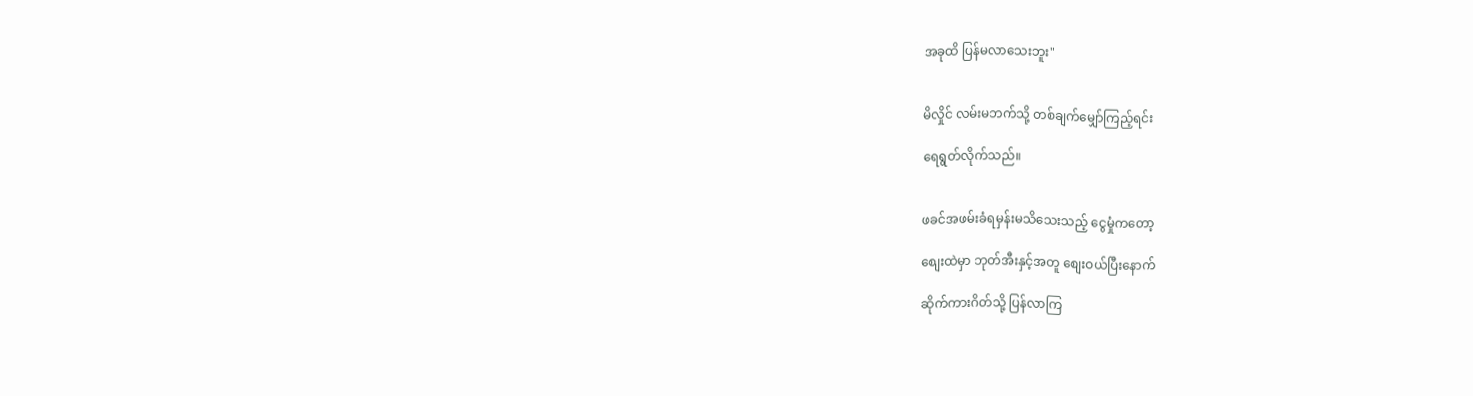အခုထိ ပြန်မလာသေးဘူး"


မိလှိုင် လမ်းမဘက်သို့ တစ်ချက်မျှော်ကြည့်ရင်း

ရေရွတ်လိုက်သည်။


ဖခင်အဖမ်းခံရမှန်းမသိသေးသည့် ငွေမှုံကတော့

စျေးထဲမှာ ဘုတ်အီးနှင့်အတူ စျေးဝယ်ပြီးနောက်

ဆိုက်ကားဂိတ်သို့ ပြန်လာကြ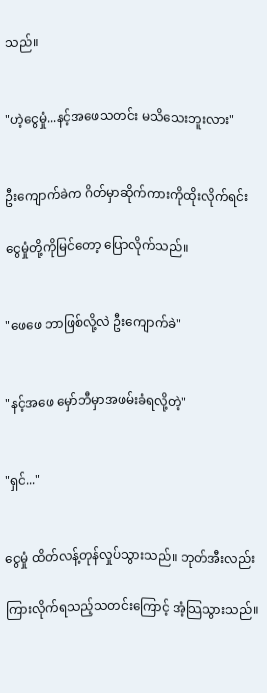သည်။


"ဟဲ့ငွေမှုံ...နင့်အဖေသတင်း မသိသေးဘူးလား"


ဦးကျောက်ခဲက ဂိတ်မှာဆိုက်ကားကိုထိုးလိုက်ရင်း

ငွေမှုံတို့ကိုမြင်တော့ ပြောလိုက်သည်။


"ဖေဖေ ဘာဖြစ်လို့လဲ ဦးကျောက်ခဲ"


"နင့်အဖေ မှော်ဘီမှာအဖမ်းခံရလို့တဲ့"


"ရှင်..."


ငွေမှုံ ထိတ်လန့်တုန်လှုပ်သွားသည်။ ဘုတ်အီးလည်း

ကြားလိုက်ရသည့်သတင်းကြောင့် အံ့သြသွားသည်။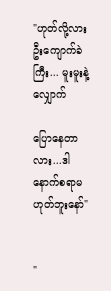"ဟုတ်လို့လား ဦးကျောက်ခဲကြီး... မူးမူးနဲ့လျှောက်

ပြောနေတာလား...ဒါ နောက်စရာမဟုတ်ဘူးနော်"


"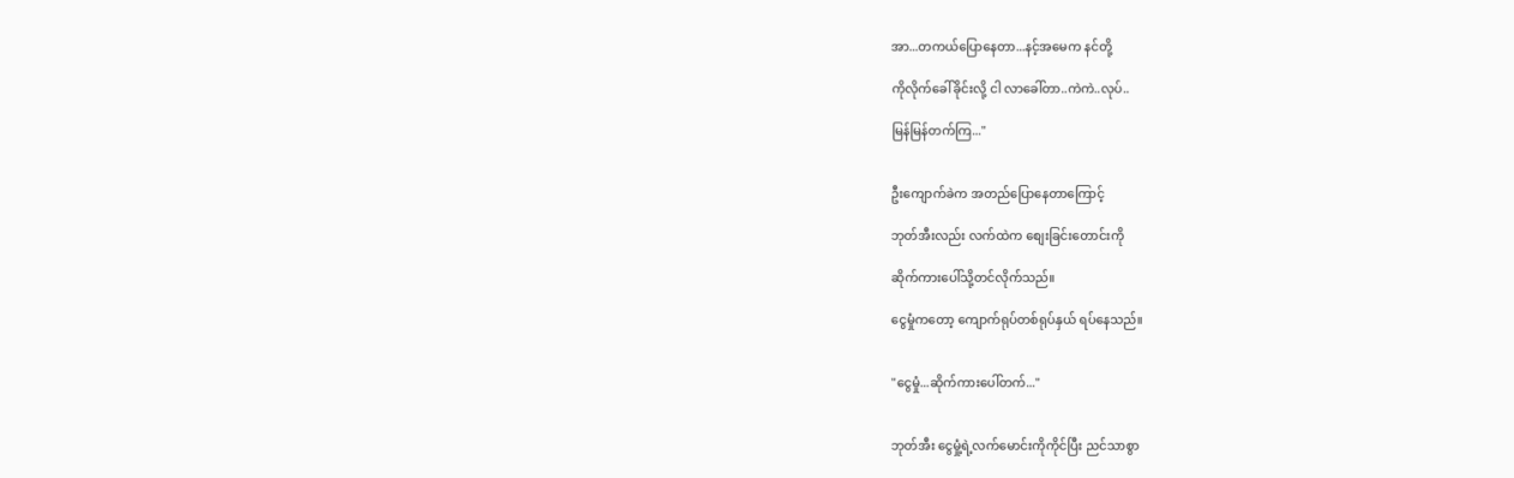အာ...တကယ်ပြောနေတာ...နင့်အမေက နင်တို့

ကိုလိုက်ခေါ်ခိုင်းလို့ ငါ လာခေါ်တာ..ကဲကဲ..လုပ်..

မြန်မြန်တက်ကြ..."


ဦးကျောက်ခဲက အတည်ပြောနေတာကြောင့်

ဘုတ်အီးလည်း လက်ထဲက စျေးခြင်းတောင်းကို

ဆိုက်ကားပေါ်သို့တင်လိုက်သည်။

ငွေမှုံကတော့ ကျောက်ရုပ်တစ်ရုပ်နှယ် ရပ်နေသည်။


"ငွေမှုံ...ဆိုက်ကားပေါ်တက်..."


ဘုတ်အီး ငွေမှုံ့ရဲ့လက်မောင်းကိုကိုင်ပြီး ညင်သာစွာ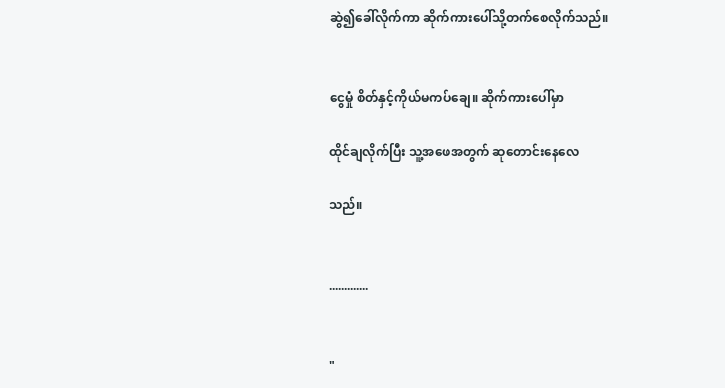ဆွဲ၍ခေါ်လိုက်ကာ ဆိုက်ကားပေါ်သို့တက်စေလိုက်သည်။


ငွေမှုံ စိတ်နှင့်ကိုယ်မကပ်ချေ။ ဆိုက်ကားပေါ်မှာ

ထိုင်ချလိုက်ပြီး သူ့အဖေအတွက် ဆုတောင်းနေလေ

သည်။


.............


"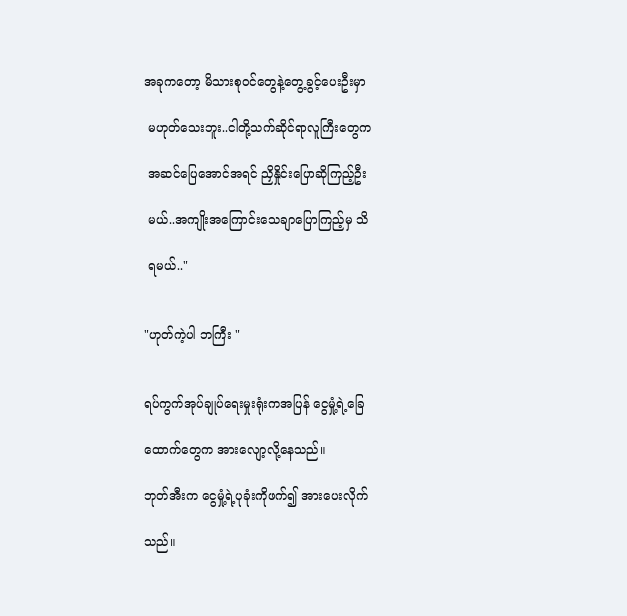အခုကတော့ မိသားစုဝင်တွေနဲ့တွေ့ခွင့်ပေးဦးမှာ

 မဟုတ်သေးဘူး..ငါတို့သက်ဆိုင်ရာလူကြီးတွေက

 အဆင်ပြေအောင်အရင် ညှိနှိုင်းပြောဆိုကြည့်ဦး

 မယ်..အကျိုးအကြောင်းသေချာပြောကြည့်မှ သိ

 ရမယ်.."


"ဟုတ်ကဲ့ပါ ဘကြီး "


ရပ်ကွက်အုပ်ချုပ်ရေးမှုးရုံးကအပြန် ငွေမှုံ့ရဲ့ခြေ

ထောက်တွေက အားလျော့လို့နေသည်။

ဘုတ်အီးက ငွေမှုံ့ရဲ့ပုခုံးကိုဖက်၍ အားပေးလိုက်

သည်။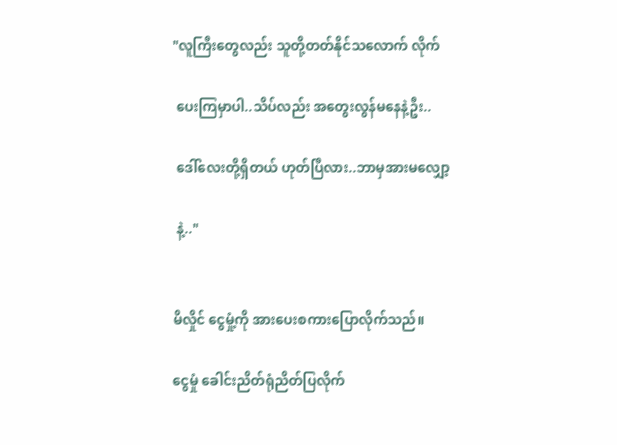"လူကြီးတွေလည်း သူတို့တတ်နိုင်သလောက် လိုက်

 ပေးကြမှာပါ..သိပ်လည်း အတွေးလွန်မနေနဲ့ဦး..

 ဒေါ်လေးတို့ရှိတယ် ဟုတ်ပြီလား..ဘာမှအားမလျှော့

 နဲ့.."


မိလှိုင် ငွေမှုံ့ကို အားပေးစကားပြောလိုက်သည်။

ငွေမှုံ ခေါင်းညိတ်ရုံညိတ်ပြလိုက်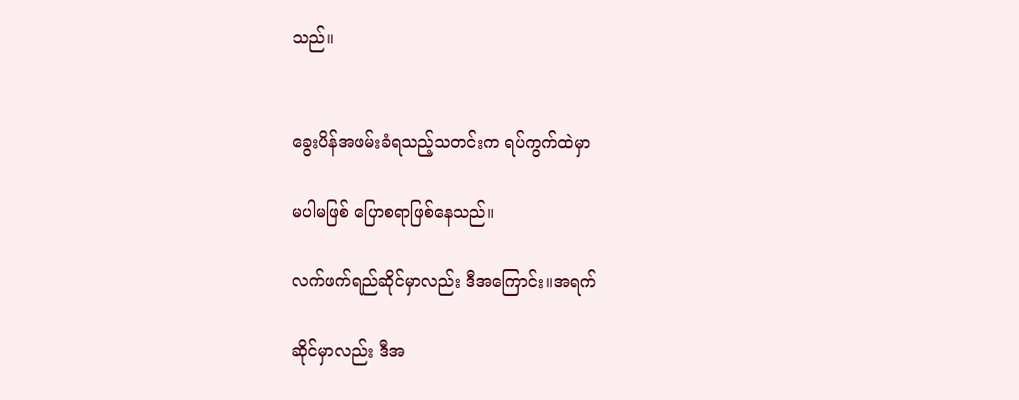သည်။


ခွေးပိန်အဖမ်းခံရသည့်သတင်းက ရပ်ကွက်ထဲမှာ

မပါမဖြစ် ပြောစရာဖြစ်နေသည်။

လက်ဖက်ရည်ဆိုင်မှာလည်း ဒီအကြောင်း။အရက်

ဆိုင်မှာလည်း ဒီအ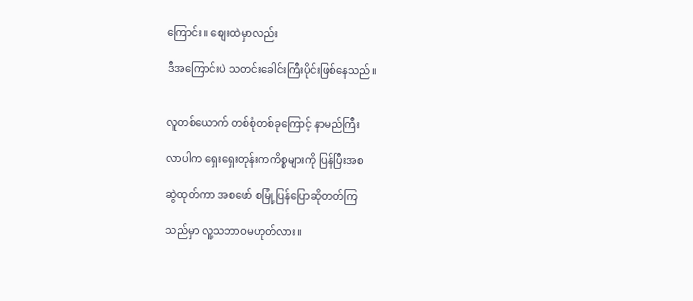ကြောင်း။ စျေးထဲမှာလည်း

ဒီအကြောင်းပဲ သတင်းခေါင်းကြီးပိုင်းဖြစ်နေသည်။


လူတစ်ယောက် တစ်စုံတစ်ခုကြောင့် နာမည်ကြီး

လာပါက ရှေးရှေးတုန်းကကိစ္စများကို ပြန်ပြီးအစ

ဆွဲထုတ်ကာ အစဖော် စမြုံ့ပြန်ပြောဆိုတတ်ကြ

သည်မှာ လူ့သဘာဝမဟုတ်လား။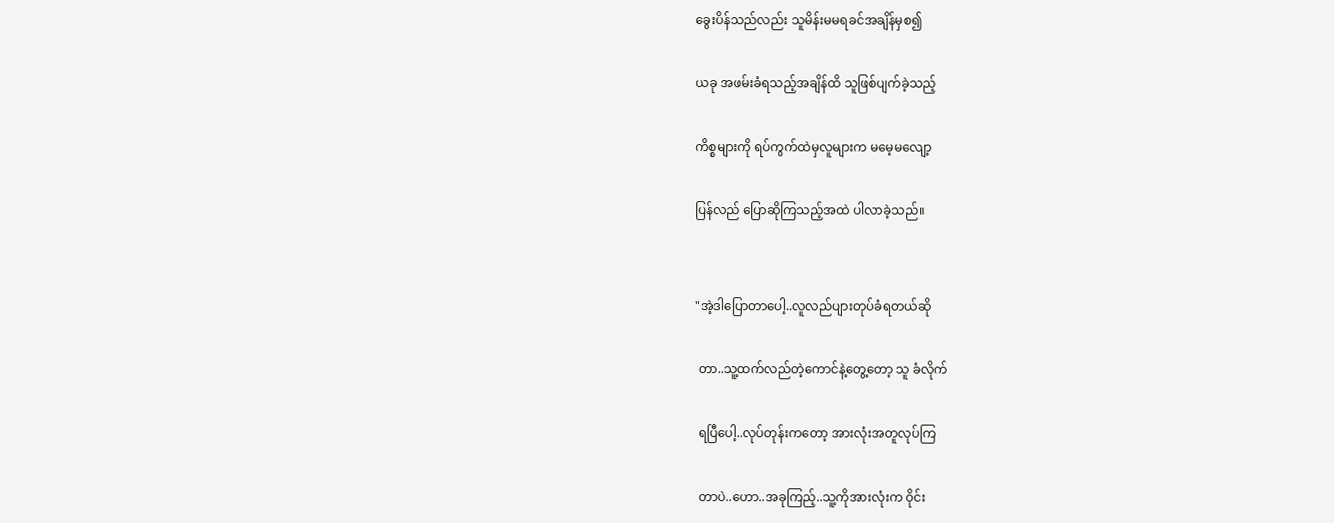ခွေးပိန်သည်လည်း သူမိန်းမမရခင်အချိန်မှစ၍

ယခု အဖမ်းခံရသည့်အချိန်ထိ သူဖြစ်ပျက်ခဲ့သည့်

ကိစ္စများကို ရပ်ကွက်ထဲမှလူများက မမေ့မလျော့

ပြန်လည် ပြောဆိုကြသည့်အထဲ ပါလာခဲ့သည်။


"အဲ့ဒါပြောတာပေါ့..လူလည်ပျားတုပ်ခံရတယ်ဆို

 တာ..သူ့ထက်လည်တဲ့ကောင်နဲ့တွေ့တော့ သူ ခံလိုက်

 ရပြီပေါ့..လုပ်တုန်းကတော့ အားလုံးအတူလုပ်ကြ

 တာပဲ..ဟော..အခုကြည့်..သူ့ကိုအားလုံးက ဝိုင်း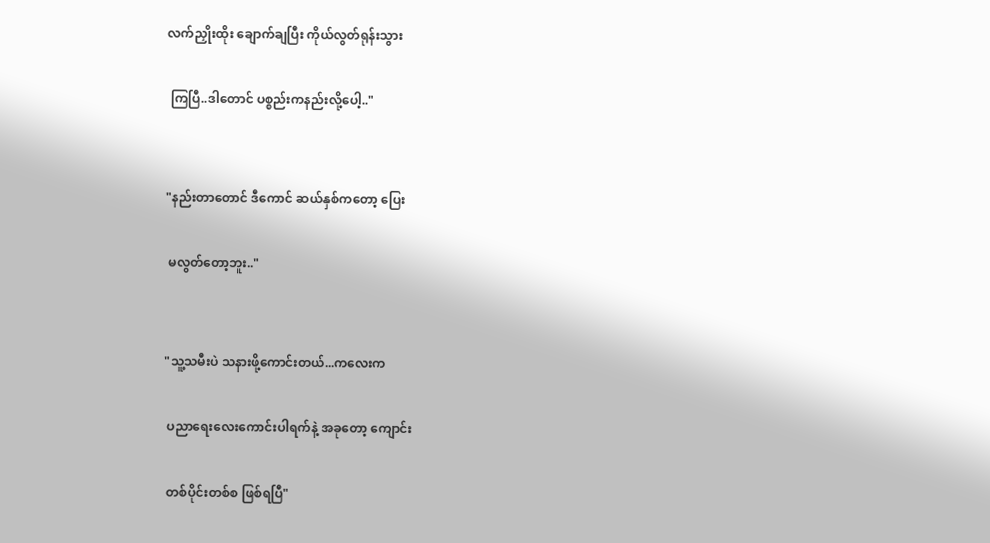လက်ညှိုးထိုး ချောက်ချပြီး ကိုယ်လွတ်ရုန်းသွား

 ကြပြီ..ဒါတောင် ပစ္စည်းကနည်းလို့ပေါ့.."


"နည်းတာတောင် ဒီကောင် ဆယ်နှစ်ကတော့ ပြေး

 မလွတ်တော့ဘူး.."


"သူ့သမီးပဲ သနားဖို့ကောင်းတယ်...ကလေးက

 ပညာရေးလေးကောင်းပါရက်နဲ့ အခုတော့ ကျောင်း

 တစ်ပိုင်းတစ်စ ဖြစ်ရပြီ"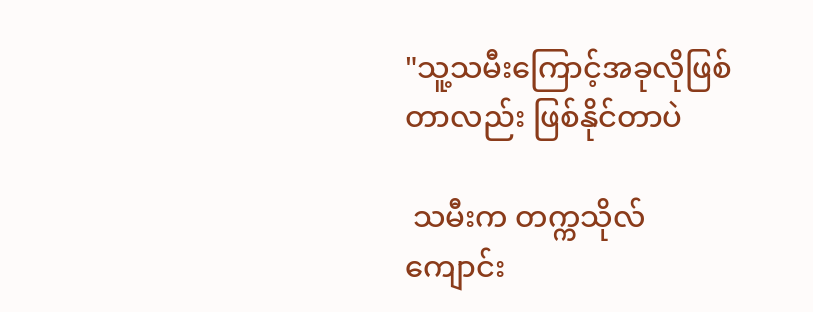"သူ့သမီးကြောင့်အခုလိုဖြစ်တာလည်း ဖြစ်နိုင်တာပဲ

 သမီးက တက္ကသိုလ်ကျောင်း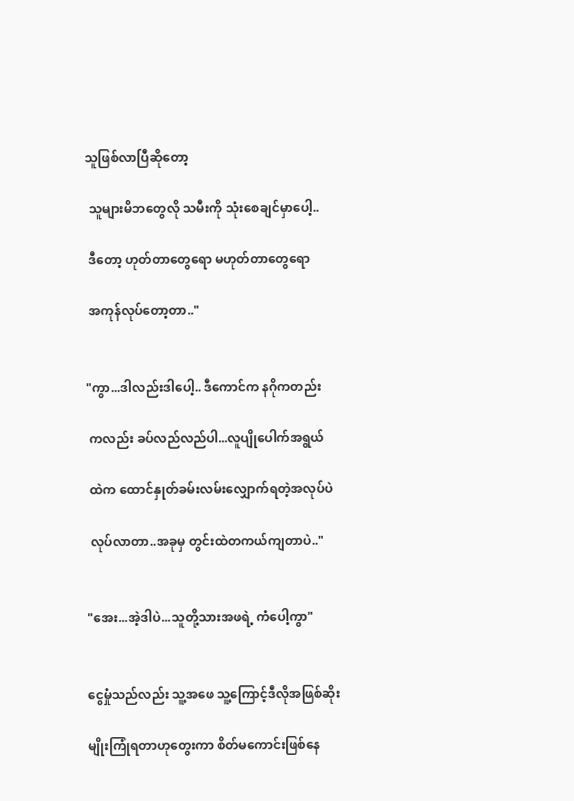သူဖြစ်လာပြီဆိုတော့

 သူများမိဘတွေလို သမီးကို သုံးစေချင်မှာပေါ့..

 ဒီတော့ ဟုတ်တာတွေရော မဟုတ်တာတွေရော

 အကုန်လုပ်တော့တာ.."


"ကွာ...ဒါလည်းဒါပေါ့.. ဒီကောင်က နဂိုကတည်း

 ကလည်း ခပ်လည်လည်ပါ...လူပျိုပေါက်အရွယ်

 ထဲက ထောင်နှုတ်ခမ်းလမ်းလျှောက်ရတဲ့အလုပ်ပဲ

 လုပ်လာတာ..အခုမှ တွင်းထဲတကယ်ကျတာပဲ.."


"အေး...အဲ့ဒါပဲ...သူတို့သားအဖရဲ့ ကံပေါ့ကွာ"


ငွေမှုံသည်လည်း သူ့အဖေ သူ့ကြောင့်ဒီလိုအဖြစ်ဆိုး

မျိုးကြုံရတာဟုတွေးကာ စိတ်မကောင်းဖြစ်နေ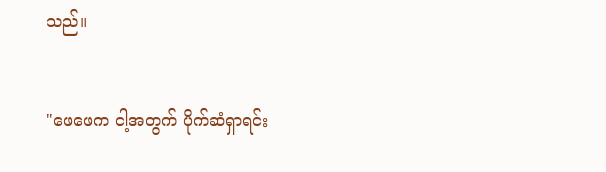သည်။


"ဖေဖေက ငါ့အတွက် ပိုက်ဆံရှာရင်း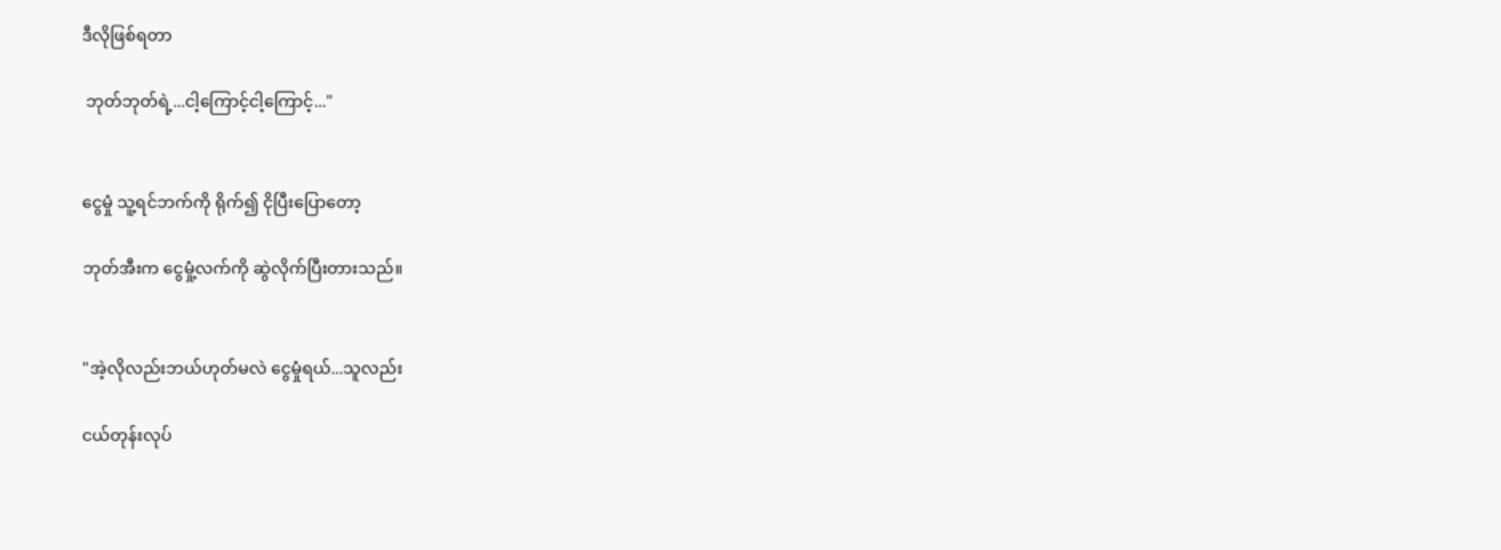ဒီလိုဖြစ်ရတာ

 ဘုတ်ဘုတ်ရဲ့...ငါ့ကြောင့်ငါ့ကြောင့်..."


ငွေမှုံ သူ့ရင်ဘက်ကို ရိုက်၍ ငိုပြီးပြောတော့

ဘုတ်အီးက ငွေမှုံ့လက်ကို ဆွဲလိုက်ပြီးတားသည်။


"အဲ့လိုလည်းဘယ်ဟုတ်မလဲ ငွေမှုံရယ်...သူလည်း

ငယ်တုန်းလုပ်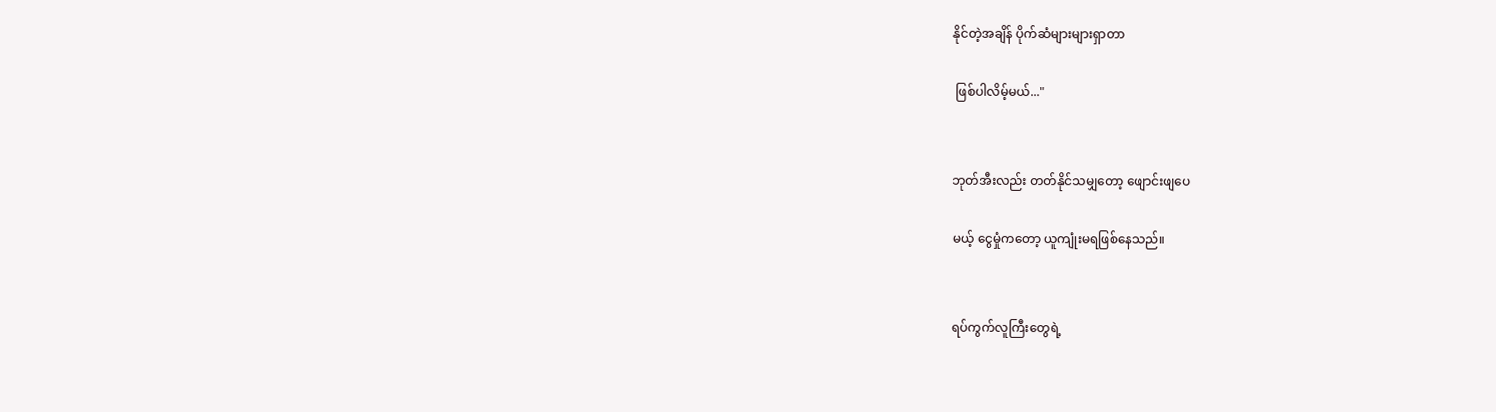နိုင်တဲ့အချိန် ပိုက်ဆံများများရှာတာ

 ဖြစ်ပါလိမ့်မယ်..."


ဘုတ်အီးလည်း တတ်နိုင်သမျှတော့ ဖျောင်းဖျပေ

မယ့် ငွေမှုံကတော့ ယူကျုံးမရဖြစ်နေသည်။


ရပ်ကွက်လူကြီးတွေရဲ့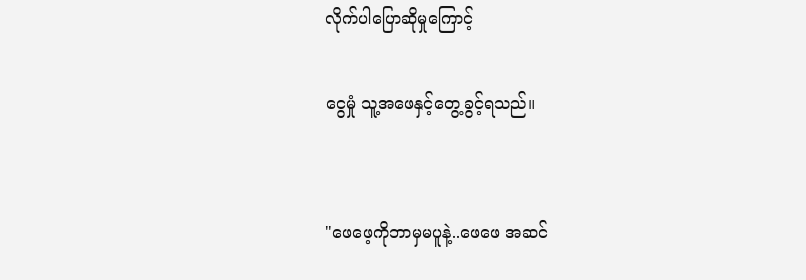လိုက်ပါပြောဆိုမှုကြောင့်

ငွေမှုံ သူ့အဖေနှင့်တွေ့ခွင့်ရသည်။


"ဖေဖေ့ကိုဘာမှမပူနဲ့..ဖေဖေ အဆင်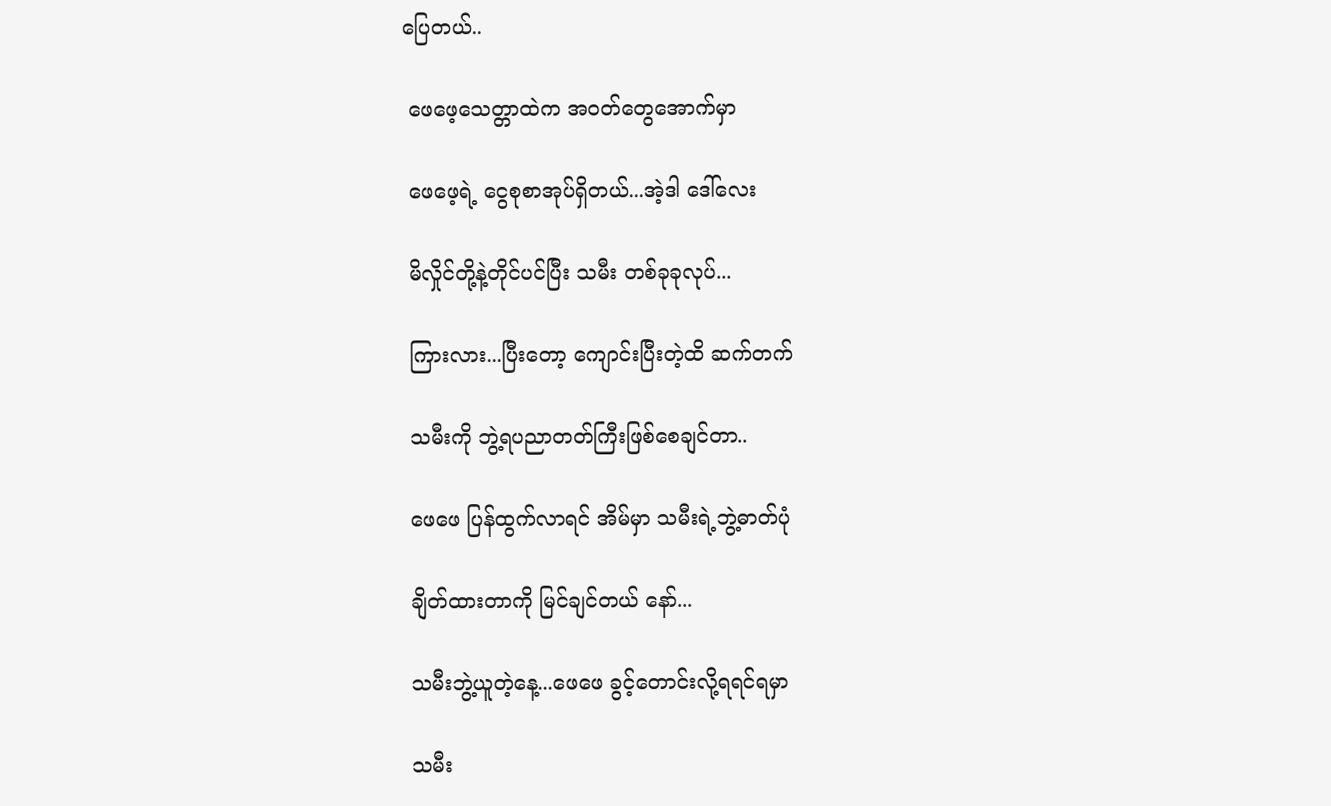ပြေတယ်..

 ဖေဖေ့သေတ္တာထဲက အဝတ်တွေအောက်မှာ

 ဖေဖေ့ရဲ့ ငွေစုစာအုပ်ရှိတယ်...အဲ့ဒါ ဒေါ်လေး

 မိလှိုင်တို့နဲ့တိုင်ပင်ပြီး သမီး တစ်ခုခုလုပ်...

 ကြားလား...ပြီးတော့ ကျောင်းပြီးတဲ့ထိ ဆက်တက်

 သမီးကို ဘွဲ့ရပညာတတ်ကြီးဖြစ်စေချင်တာ..

 ဖေဖေ ပြန်ထွက်လာရင် အိမ်မှာ သမီးရဲ့ဘွဲ့ဓာတ်ပုံ

 ချိတ်ထားတာကို မြင်ချင်တယ် နော်...

 သမီးဘွဲ့ယူတဲ့နေ့...ဖေဖေ ခွင့်တောင်းလို့ရရင်ရမှာ

 သမီး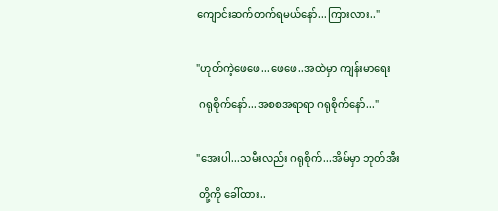ကျောင်းဆက်တက်ရမယ်နော်...ကြားလား.."


"ဟုတ်ကဲ့ဖေဖေ...ဖေဖေ..အထဲမှာ ကျန်းမာရေး

 ဂရုစိုက်နော်...အစစအရာရာ ဂရုစိုက်နော်..."


"အေးပါ...သမီးလည်း ဂရုစိုက်...အိမ်မှာ ဘုတ်အီး

 တို့ကို ခေါ်ထား..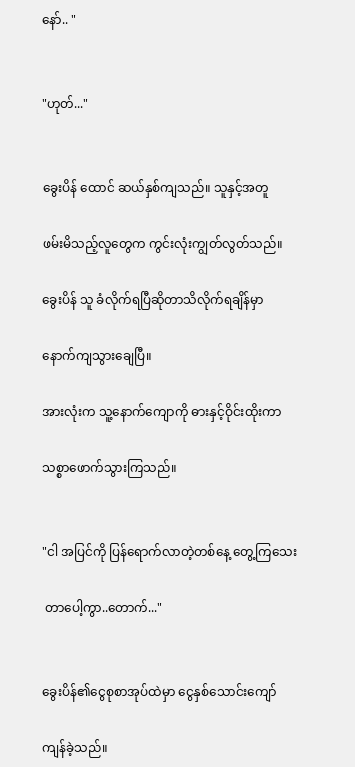နော်.. "


"ဟုတ်..."


ခွေးပိန် ထောင် ဆယ်နှစ်ကျသည်။ သူနှင့်အတူ

ဖမ်းမိသည့်လူတွေက ကွင်းလုံးကျွတ်လွတ်သည်။

ခွေးပိန် သူ ခံလိုက်ရပြီဆိုတာသိလိုက်ရချိန်မှာ

နောက်ကျသွားချေပြီ။

အားလုံးက သူ့နောက်ကျောကို ဓားနှင့်ဝိုင်းထိုးကာ

သစ္စာဖောက်သွားကြသည်။


"ငါ အပြင်ကို ပြန်ရောက်လာတဲ့တစ်နေ့ တွေ့ကြသေး

 တာပေါ့ကွာ..တောက်..."


ခွေးပိန်၏ငွေစုစာအုပ်ထဲမှာ ငွေနှစ်သောင်းကျော်

ကျန်ခဲ့သည်။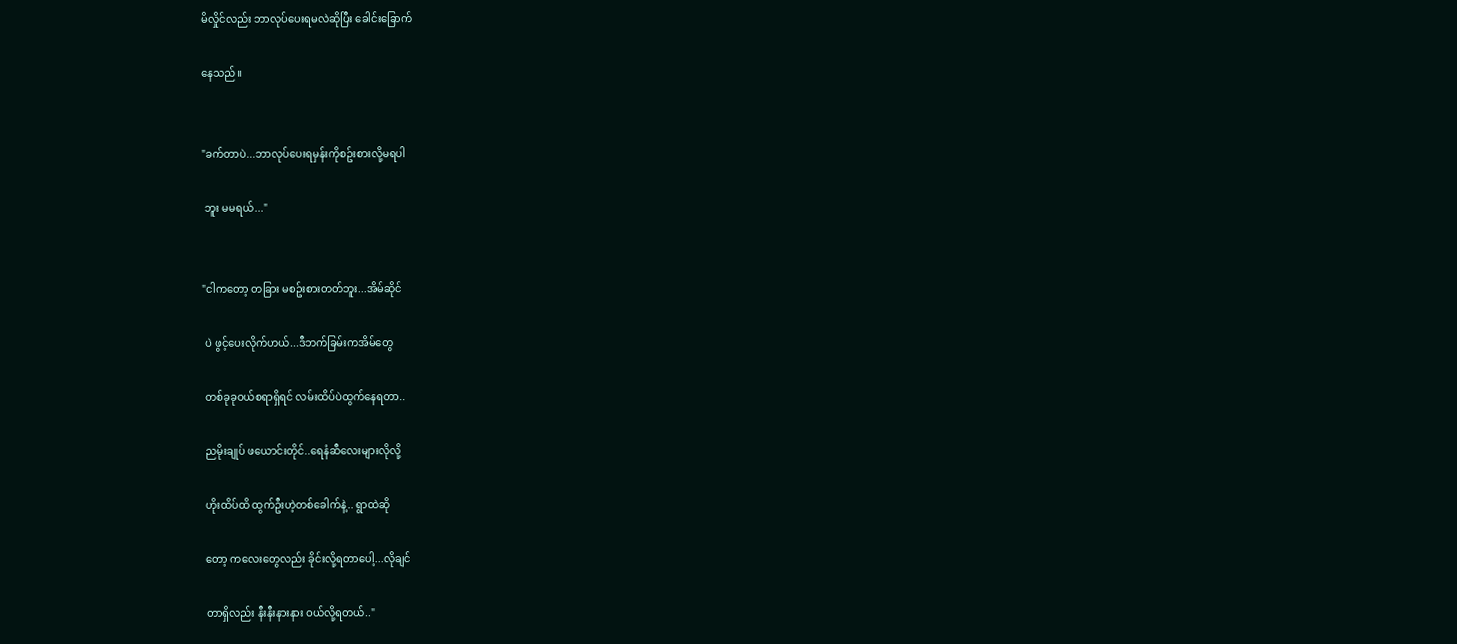မိလှိုင်လည်း ဘာလုပ်ပေးရမလဲဆိုပြီး ခေါင်းခြောက်

နေသည်။


"ခက်တာပဲ...ဘာလုပ်ပေးရမှန်းကိုစဥ်းစားလို့မရပါ

 ဘူး မမရယ်..."


"ငါကတော့ တခြား မစဥ်းစားတတ်ဘူး...အိမ်ဆိုင်

 ပဲ ဖွင့်ပေးလိုက်ဟယ်...ဒီဘက်ခြမ်းကအိမ်တွေ

 တစ်ခုခုဝယ်စရာရှိရင် လမ်းထိပ်ပဲထွက်နေရတာ..

 ညမိုးချုပ် ဖယောင်းတိုင်..ရေနံဆီလေးများလိုလို့

 ဟိုးထိပ်ထိ ထွက်ဦးဟဲ့တစ်ခေါက်နဲ့.. ရွာထဲဆို

 တော့ ကလေးတွေလည်း ခိုင်းလို့ရတာပေါ့...လိုချင်

 တာရှိလည်း နီးနီးနားနား ဝယ်လို့ရတယ်.."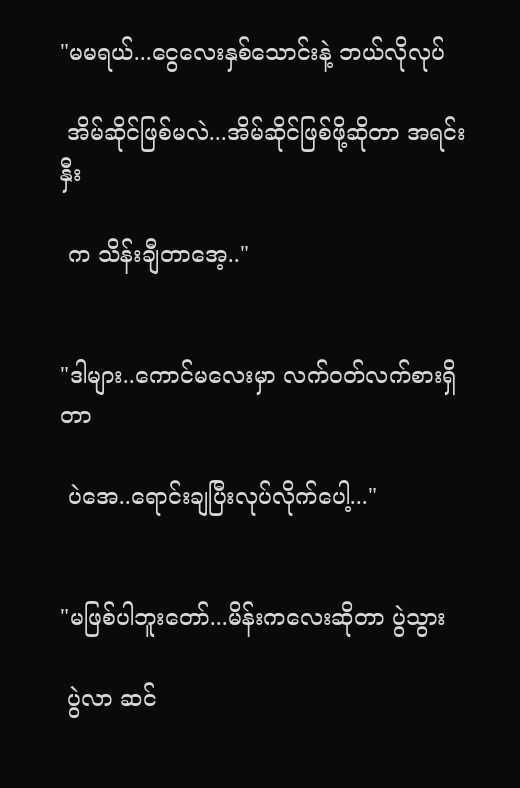"မမရယ်...ငွေလေးနှစ်သောင်းနဲ့ ဘယ်လိုလုပ်

 အိမ်ဆိုင်ဖြစ်မလဲ...အိမ်ဆိုင်ဖြစ်ဖို့ဆိုတာ အရင်းနှီး

 က သိန်းချီတာအေ့.."


"ဒါများ..ကောင်မလေးမှာ လက်ဝတ်လက်စားရှိတာ

 ပဲအေ..ရောင်းချပြီးလုပ်လိုက်ပေါ့..."


"မဖြစ်ပါဘူးတော်...မိန်းကလေးဆိုတာ ပွဲသွား

 ပွဲလာ ဆင်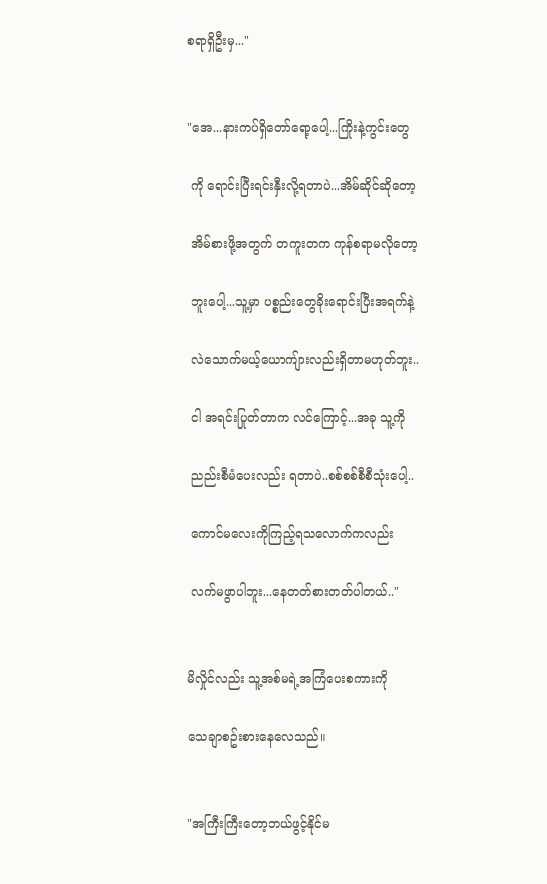စရာရှိဦးမှ..."


"အေ...နားကပ်ရှိတော်ရော့ပေါ့...ကြိုးနဲ့ကွင်းတွေ

 ကို ရောင်းပြီးရင်းနှီးလို့ရတာပဲ...အိမ်ဆိုင်ဆိုတော့

 အိမ်စားဖို့အတွက် တကူးတက ကုန်စရာမလိုတော့

 ဘူးပေါ့...သူ့မှာ ပစ္စည်းတွေခိုးရောင်းပြီးအရက်နဲ့

 လဲသောက်မယ့်ယောကျ်ားလည်းရှိတာမဟုတ်ဘူး..

 ငါ အရင်းပြုတ်တာက လင်ကြောင့်...အခု သူ့ကို

 ညည်းစီမံပေးလည်း ရတာပဲ..စစ်စစ်စီစီသုံးပေါ့..

 ကောင်မလေးကိုကြည့်ရသလောက်ကလည်း

 လက်မဖွာပါဘူး...နေတတ်စားတတ်ပါတယ်.."


မိလှိုင်လည်း သူ့အစ်မရဲ့အကြံပေးစကားကို

သေချာစဥ်းစားနေလေသည်။


"အကြီးကြီးတော့ဘယ်ဖွင့်နိုင်မ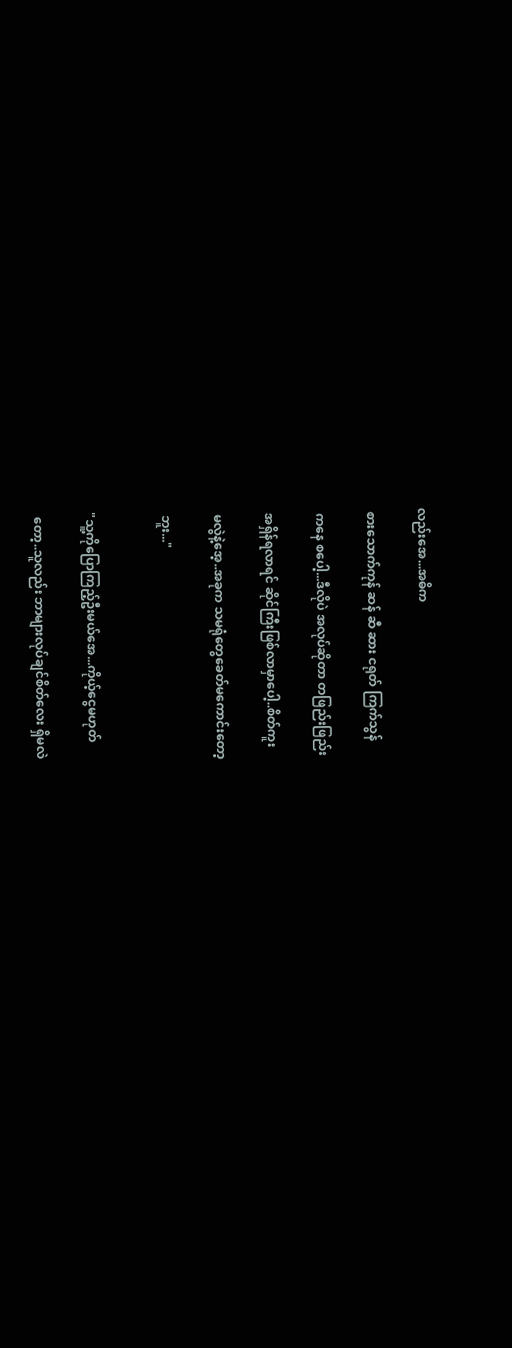လည်းအေ...အဓိက

 စားသောက်ကုန် ဆန် ဆီ ဆား ငရုတ် ကြက်သွန်

 ကနေ စပေါ့...ဒီလိုပဲ အလုပ်ဆိုတာ တဖြည်းဖြည်း

 အရှိန်ရလာရင် ဆိုင်ကြီးဖြစ်လာမှာပေါ့..စိတ်ကူး

 မလွဲနဲ့အေ့..အခုက သမရုံတွေခေတ်မကောင်းတော့

 ဘူး..."


"သူ့ကိုပြောကြည့်ဦးမယ်အေ...ကိုယ့်ငွေမဟုတ်

 တော့..သူလည်း ဘာများလုပ်ချင်စိတ်လေး ရှိမလဲ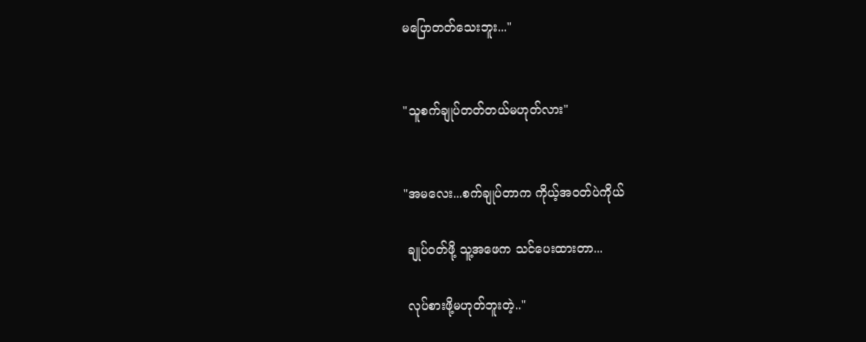မပြောတတ်သေးဘူး..."


"သူစက်ချုပ်တတ်တယ်မဟုတ်လား"


"အမလေး...စက်ချုပ်တာက ကိုယ့်အဝတ်ပဲကိုယ်

 ချုပ်ဝတ်ဖို့ သူ့အဖေက သင်ပေးထားတာ...

 လုပ်စားဖို့မဟုတ်ဘူးတဲ့.."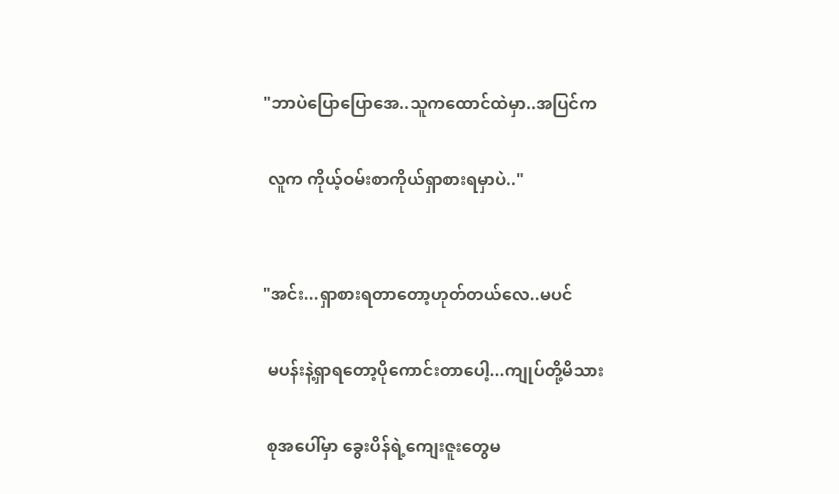"ဘာပဲပြောပြောအေ..သူကထောင်ထဲမှာ..အပြင်က

 လူက ကိုယ့်ဝမ်းစာကိုယ်ရှာစားရမှာပဲ.."


"အင်း...ရှာစားရတာတော့ဟုတ်တယ်လေ..မပင်

 မပန်းနဲ့ရှာရတော့ပိုကောင်းတာပေါ့...ကျုပ်တို့မိသား

 စုအပေါ်မှာ ခွေးပိန်ရဲ့ကျေးဇူးတွေမ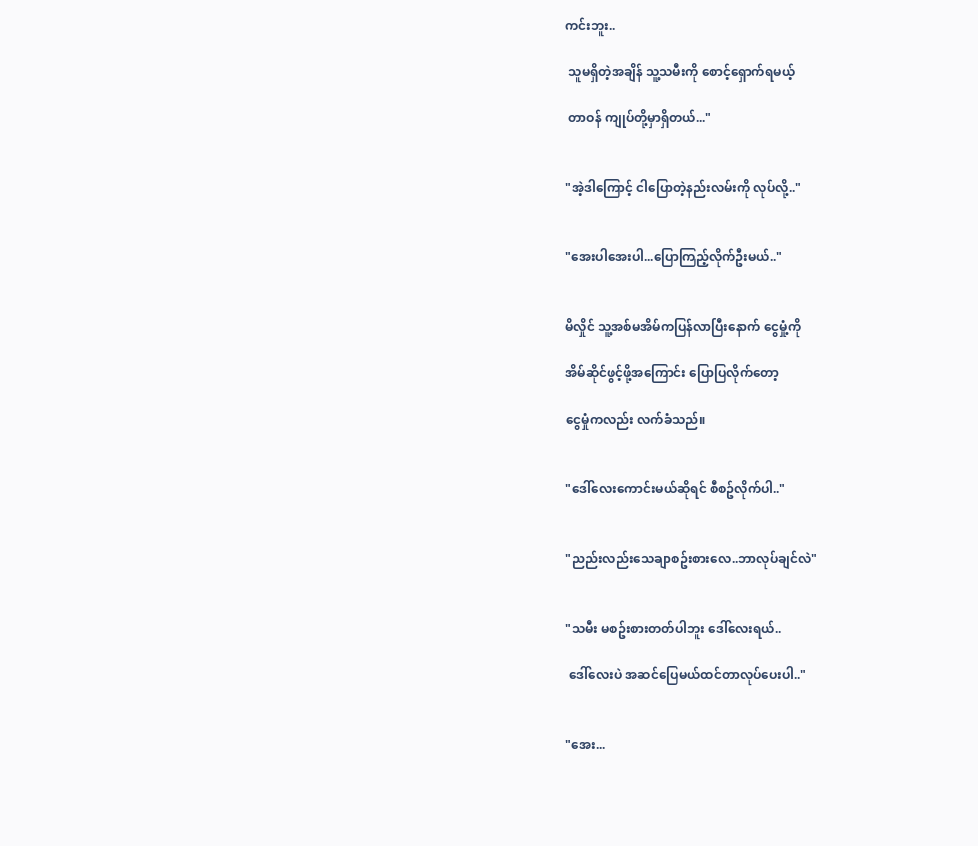ကင်းဘူး..

 သူမရှိတဲ့အချိန် သူ့သမီးကို စောင့်ရှောက်ရမယ့်

 တာဝန် ကျုပ်တို့မှာရှိတယ်..."


"အဲ့ဒါကြောင့် ငါပြောတဲ့နည်းလမ်းကို လုပ်လို့.."


"အေးပါအေးပါ...ပြောကြည့်လိုက်ဦးမယ်.."


မိလှိုင် သူ့အစ်မအိမ်ကပြန်လာပြီးနောက် ငွေမှုံ့ကို

အိမ်ဆိုင်ဖွင့်ဖို့အကြောင်း ပြောပြလိုက်တော့

ငွေမှုံကလည်း လက်ခံသည်။


"ဒေါ်လေးကောင်းမယ်ဆိုရင် စီစဥ်လိုက်ပါ.."


"ညည်းလည်းသေချာစဥ်းစားလေ..ဘာလုပ်ချင်လဲ"


"သမီး မစဥ်းစားတတ်ပါဘူး ဒေါ်လေးရယ်..

 ဒေါ်လေးပဲ အဆင်ပြေမယ်ထင်တာလုပ်ပေးပါ.."


"အေး...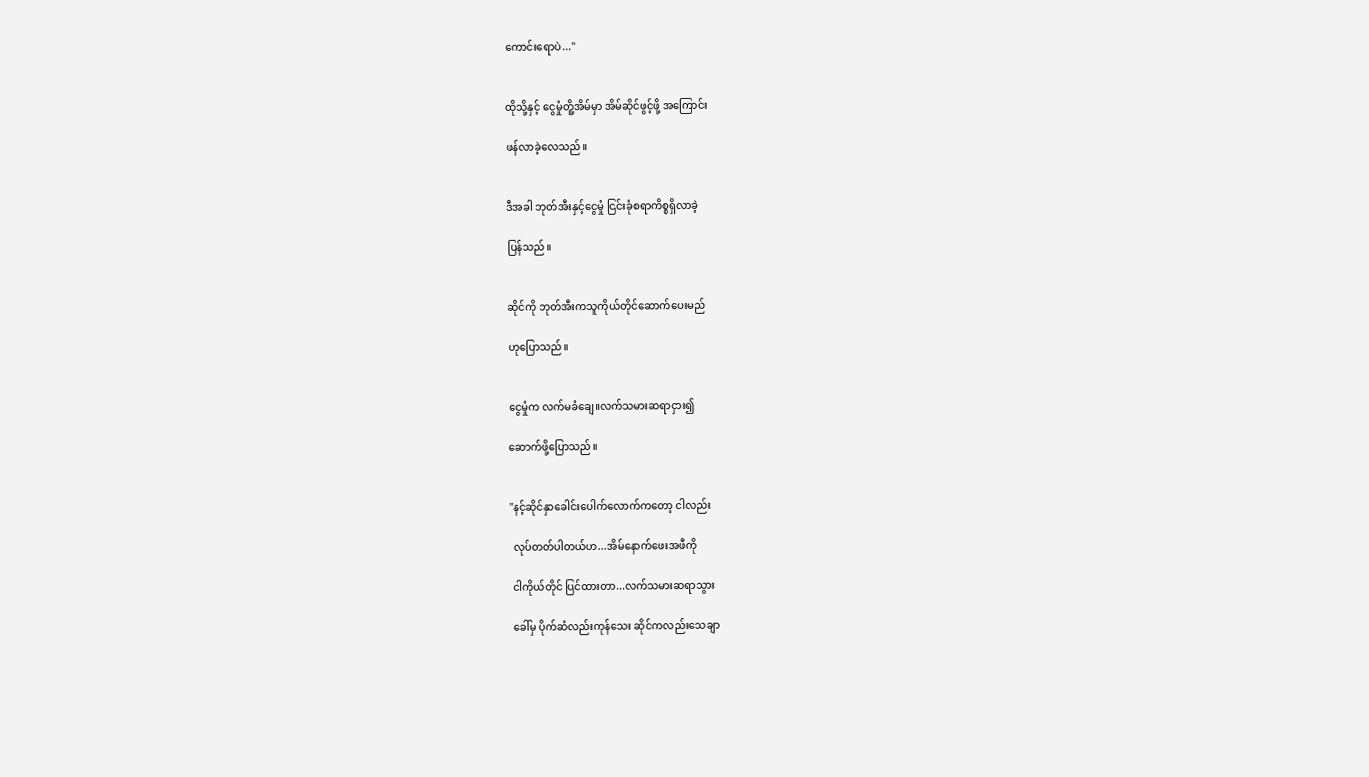ကောင်းရောပဲ..."


ထိုသို့နှင့် ငွေမှုံတိူ့အိမ်မှာ အိမ်ဆိုင်ဖွင့်ဖို့ အကြောင်း

ဖန်လာခဲ့လေသည်။


ဒီအခါ ဘုတ်အီးနှင့်ငွေမှုံ ငြင်းခုံစရာကိစ္စရှိလာခဲ့

ပြန်သည်။


ဆိုင်ကို ဘုတ်အီးကသူကိုယ်တိုင်ဆောက်ပေးမည်

ဟုပြောသည်။


ငွေမှုံက လက်မခံချေ။လက်သမားဆရာငှား၍

ဆောက်ဖို့ပြောသည်။


"နင့်ဆိုင်နှာခေါင်းပေါက်လောက်ကတော့ ငါလည်း

 လုပ်တတ်ပါတယ်ဟ...အိမ်နောက်ဖေးအဖီကို

 ငါကိုယ်တိုင် ပြင်ထားတာ...လက်သမားဆရာသွား

 ခေါ်မှ ပိုက်ဆံလည်းကုန်သေး ဆိုင်ကလည်းသေချာ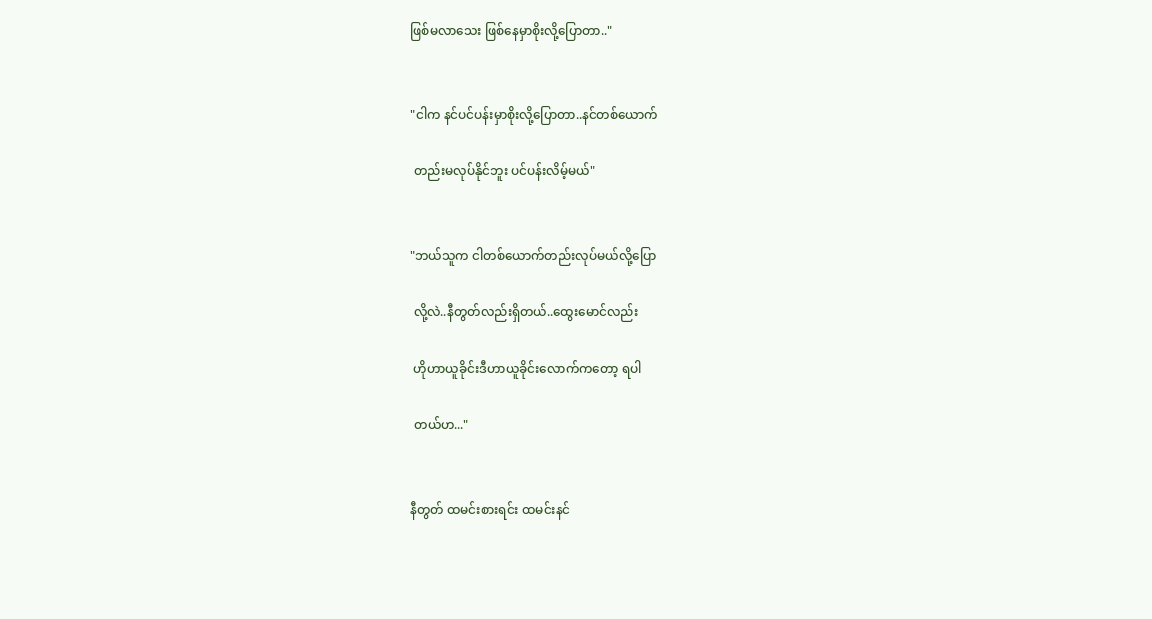ဖြစ်မလာသေး ဖြစ်နေမှာစိုးလို့ပြောတာ.."


"ငါက နင်ပင်ပန်းမှာစိုးလို့ပြောတာ..နင်တစ်ယောက်

 တည်းမလုပ်နိုင်ဘူး ပင်ပန်းလိမ့်မယ်"


"ဘယ်သူက ငါတစ်ယောက်တည်းလုပ်မယ်လို့ပြော

 လို့လဲ..နီတွတ်လည်းရှိတယ်..ထွေးမောင်လည်း

 ဟိုဟာယူခိုင်းဒီဟာယူခိုင်းလောက်ကတော့ ရပါ

 တယ်ဟ..."


နီတွတ် ထမင်းစားရင်း ထမင်းနင်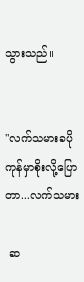သွားသည်။


"လက်သမားခပိုကုန်မှာစိုးလို့ပြောတာ...လက်သမား

 ဆ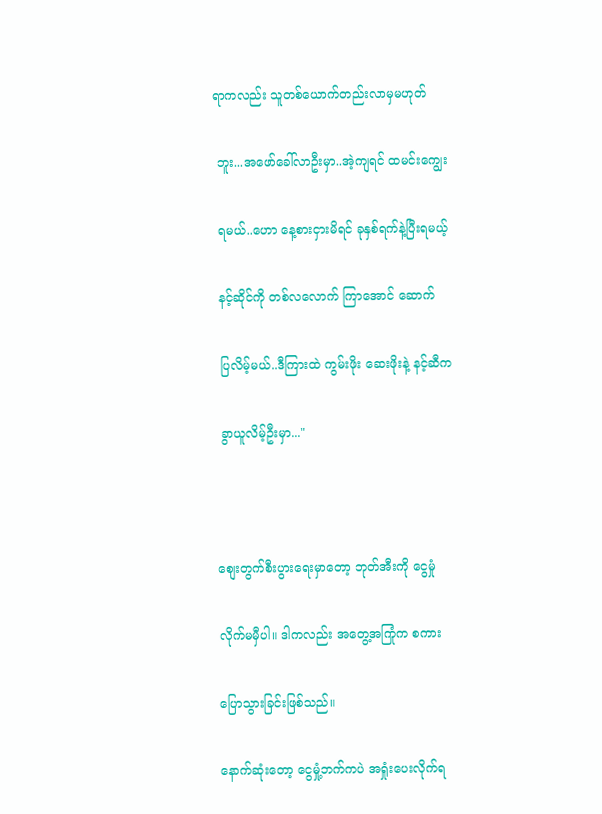ရာကလည်း သူတစ်ယောက်တည်းလာမှမဟုတ်

 ဘူး...အဖော်ခေါ်လာဦးမှာ..အဲ့ကျရင် ထမင်းကျွေး

 ရမယ်..ဟော နေ့စားငှားမိရင် ခုနှစ်ရက်နဲ့ပြီးရမယ့်

 နင့်ဆိုင်ကို တစ်လလောက် ကြာအောင် ဆောက်

 ပြလိမ့်မယ်..ဒီကြားထဲ ကွမ်းဖိုး ဆေးဖိုးနဲ့ နင့်ဆီက

 ခွာယူလိမ့်ဦးမှာ..."



စျေးတွက်စီးပွားရေးမှာတော့ ဘုတ်အီးကို ငွေမှုံ

လိုက်မမှီပါ။ ဒါကလည်း အတွေ့အကြုံက စကား

ပြောသွားခြင်းဖြစ်သည်။

နောက်ဆုံးတော့ ငွေမှုံ့ဘက်ကပဲ အရှုံးပေးလိုက်ရ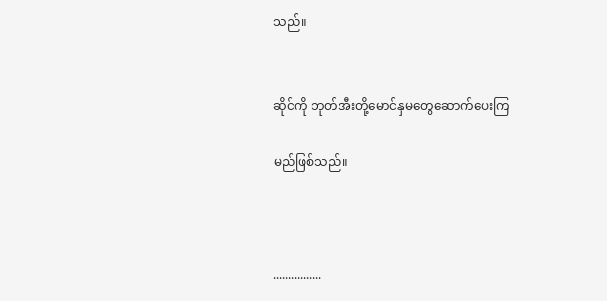သည်။


ဆိုင်ကို ဘုတ်အီးတို့မောင်နှမတွေဆောက်ပေးကြ

မည်ဖြစ်သည်။



................